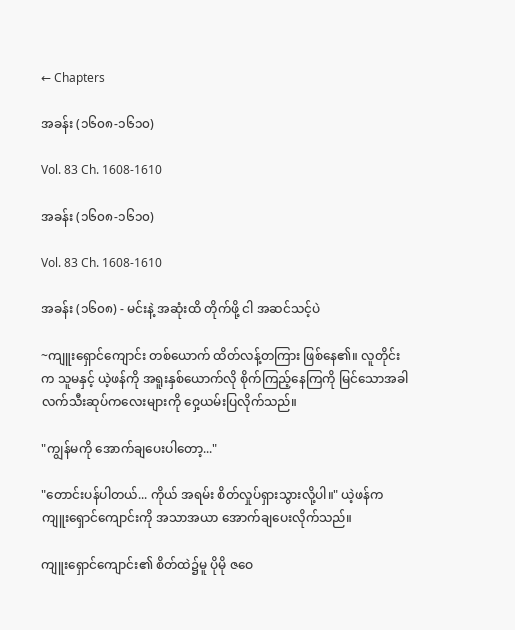← Chapters

အခန်း (၁၆၀၈-၁၆၁၀)

Vol. 83 Ch. 1608-1610

အခန်း (၁၆၀၈-၁၆၁၀)

Vol. 83 Ch. 1608-1610

အခန်း (၁၆၀၈) - မင်းနဲ့ အဆုံးထိ တိုက်ဖို့ ငါ အဆင်သင့်ပဲ

~ကျူးရှောင်ကျောင်း တစ်ယောက် ထိတ်လန့်တကြား ဖြစ်နေ၏။ လူတိုင်းက သူမနှင့် ယဲ့ဖန်ကို အရူးနှစ်ယောက်လို စိုက်ကြည့်နေကြကို မြင်သောအခါ လက်သီးဆုပ်ကလေးများကို ဝှေ့ယမ်းပြလိုက်သည်။

"ကျွန်မကို အောက်ချပေးပါတော့..."

"တောင်းပန်ပါတယ်... ကိုယ် အရမ်း စိတ်လှုပ်ရှားသွားလို့ပါ။" ယဲ့ဖန်က ကျူးရှောင်ကျောင်းကို အသာအယာ အောက်ချပေးလိုက်သည်။

ကျူးရှောင်ကျောင်း၏ စိတ်ထဲ၌မူ ပိုမို ဇဝေ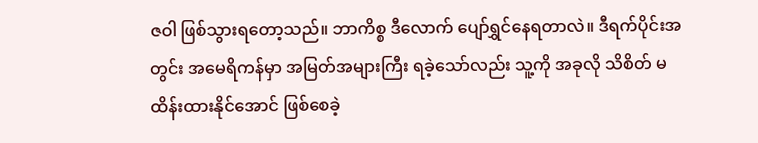ဇဝါ ဖြစ်သွားရတော့သည်။ ဘာကိစ္စ ဒီလောက် ပျော်ရွှင်နေရတာလဲ။ ဒီရက်ပိုင်းအတွင်း အမေရိကန်မှာ အမြတ်အများကြီး ရခဲ့သော်လည်း သူ့ကို အခုလို သိစိတ် မထိန်းထားနိုင်အောင် ဖြစ်စေခဲ့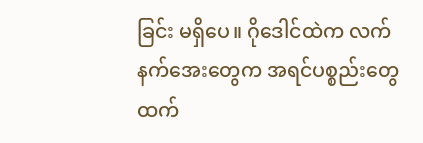ခြင်း မရှိပေ။ ဂိုဒေါင်ထဲက လက်နက်အေးတွေက အရင်ပစ္စည်းတွေထက်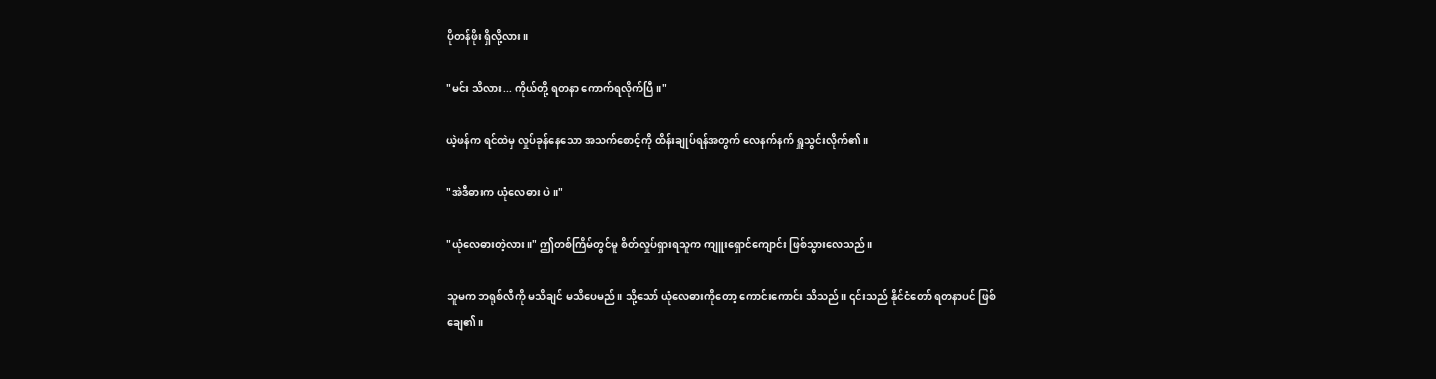ပိုတန်ဖိုး ရှိလို့လား။

"မင်း သိလား... ကိုယ်တို့ ရတနာ ကောက်ရလိုက်ပြီ။"

ယဲ့ဖန်က ရင်ထဲမှ လှုပ်ခုန်နေသော အသက်စောင့်ကို ထိန်းချုပ်ရန်အတွက် လေနက်နက် ရှူသွင်းလိုက်၏။

"အဲဒီဓားက ယုံလေဓား ပဲ။"

"ယုံလေဓားတဲ့လား။" ဤတစ်ကြိမ်တွင်မူ စိတ်လှုပ်ရှားရသူက ကျူးရှောင်ကျောင်း ဖြစ်သွားလေသည်။

သူမက ဘရုစ်လီကို မသိချင် မသိပေမည်။ သို့သော် ယုံလေဓားကိုတော့ ကောင်းကောင်း သိသည်။ ၎င်းသည် နိုင်ငံတော် ရတနာပင် ဖြစ်ချေ၏။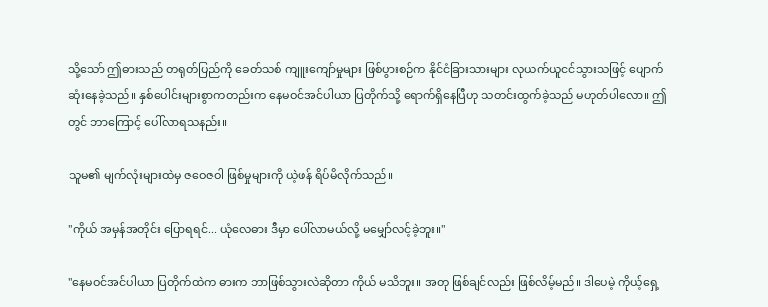သို့သော် ဤဓားသည် တရုတ်ပြည်ကို ခေတ်သစ် ကျူးကျော်မှုများ ဖြစ်ပွားစဉ်က နိုင်ငံခြားသားများ လုယက်ယူငင်သွားသဖြင့် ပျောက်ဆုံးနေခဲ့သည်။ နှစ်ပေါင်းများစွာကတည်းက နေမဝင်အင်ပါယာ ပြတိုက်သို့ ရောက်ရှိနေပြီဟု သတင်းထွက်ခဲ့သည် မဟုတ်ပါလော။ ဤတွင် ဘာကြောင့် ပေါ်လာရသနည်း။

သူမ၏ မျက်လုံးများထဲမှ ဇဝေဇဝါ ဖြစ်မှုများကို ယဲ့ဖန် ရိပ်မိလိုက်သည်။

"ကိုယ် အမှန်အတိုင်း ပြောရရင်... ယုံလေဓား ဒီမှာ ပေါ်လာမယ်လို့ မမျှော်လင့်ခဲ့ဘူး။"

"နေမဝင်အင်ပါယာ ပြတိုက်ထဲက ဓားက ဘာဖြစ်သွားလဲဆိုတာ ကိုယ် မသိဘူး။ အတု ဖြစ်ချင်လည်း ဖြစ်လိမ့်မည်။ ဒါပေမဲ့ ကိုယ့်ရှေ့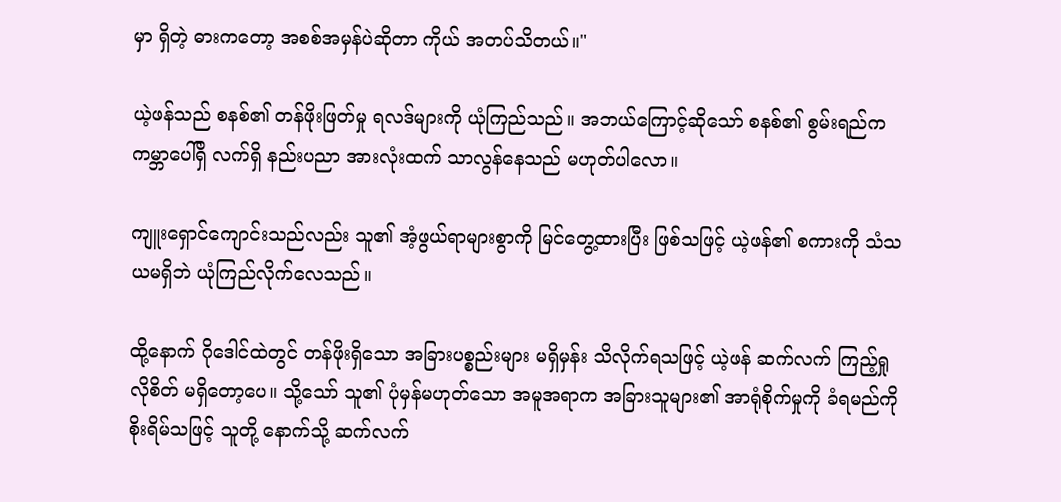မှာ ရှိတဲ့ ဓားကတော့ အစစ်အမှန်ပဲဆိုတာ ကိုယ် အတပ်သိတယ်။"

ယဲ့ဖန်သည် စနစ်၏ တန်ဖိုးဖြတ်မှု ရလဒ်များကို ယုံကြည်သည်။ အဘယ်ကြောင့်ဆိုသော် စနစ်၏ စွမ်းရည်က ကမ္ဘာပေါ်ရှိ လက်ရှိ နည်းပညာ အားလုံးထက် သာလွန်နေသည် မဟုတ်ပါလော။

ကျူးရှောင်ကျောင်းသည်လည်း သူ၏ အံ့ဖွယ်ရာများစွာကို မြင်တွေ့ထားပြီး ဖြစ်သဖြင့် ယဲ့ဖန်၏ စကားကို သံသယမရှိဘဲ ယုံကြည်လိုက်လေသည်။

ထို့နောက် ဂိုဒေါင်ထဲတွင် တန်ဖိုးရှိသော အခြားပစ္စည်းများ မရှိမှန်း သိလိုက်ရသဖြင့် ယဲ့ဖန် ဆက်လက် ကြည့်ရှုလိုစိတ် မရှိတော့ပေ။ သို့သော် သူ၏ ပုံမှန်မဟုတ်သော အမူအရာက အခြားသူများ၏ အာရုံစိုက်မှုကို ခံရမည်ကို စိုးရိမ်သဖြင့် သူတို့ နောက်သို့ ဆက်လက်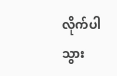လိုက်ပါသွား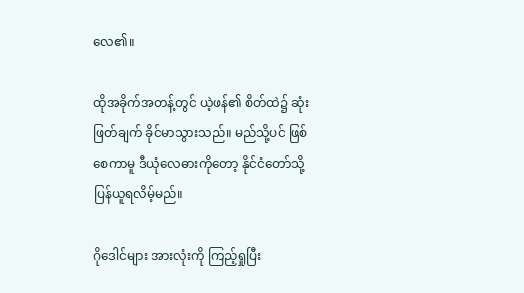လေ၏။

ထိုအခိုက်အတန့်တွင် ယဲ့ဖန်၏ စိတ်ထဲ၌ ဆုံးဖြတ်ချက် ခိုင်မာသွားသည်။ မည်သို့ပင် ဖြစ်စေကာမူ ဒီယုံလေဓားကိုတော့ နိုင်ငံတော်သို့ ပြန်ယူရလိမ့်မည်။

ဂိုဒေါင်များ အားလုံးကို ကြည့်ရှုပြီး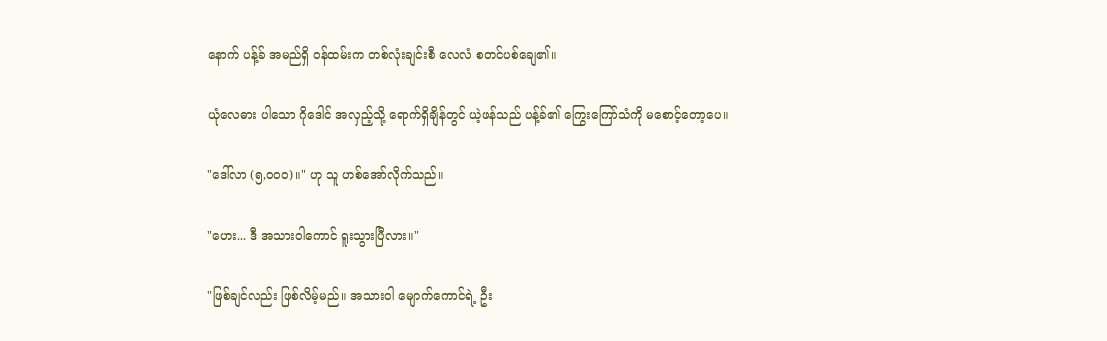နောက် ပန့်ခ် အမည်ရှိ ဝန်ထမ်းက တစ်လုံးချင်းစီ လေလံ စတင်ပစ်ချေ၏။

ယုံလေဓား ပါသော ဂိုဒေါင် အလှည့်သို့ ရောက်ရှိချိန်တွင် ယဲ့ဖန်သည် ပန့်ခ်၏ ကြွေးကြော်သံကို မစောင့်တော့ပေ။

"ဒေါ်လာ (၅,၀၀၀)။" ဟု သူ ဟစ်အော်လိုက်သည်။

"ဟေး... ဒီ အသားဝါကောင် ရူးသွားပြီလား။"

"ဖြစ်ချင်လည်း ဖြစ်လိမ့်မည်။ အသားဝါ မျောက်ကောင်ရဲ့ ဦး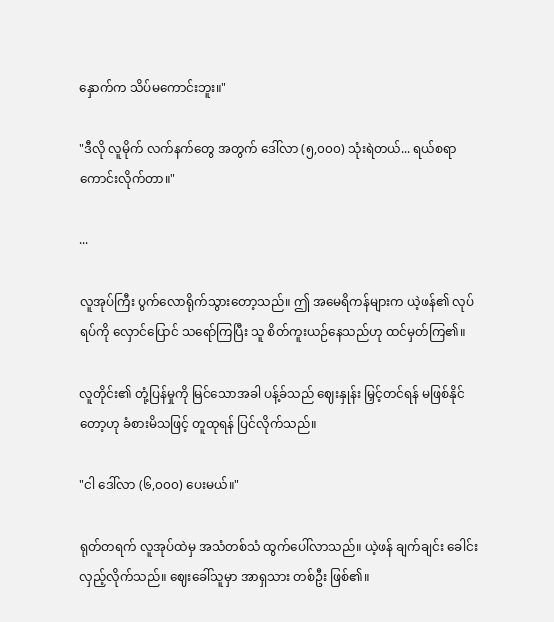နှောက်က သိပ်မကောင်းဘူး။"

"ဒီလို လူမိုက် လက်နက်တွေ အတွက် ဒေါ်လာ (၅,၀၀၀) သုံးရဲတယ်... ရယ်စရာ ကောင်းလိုက်တာ။"

...

လူအုပ်ကြီး ပွက်လောရိုက်သွားတော့သည်။ ဤ အမေရိကန်များက ယဲ့ဖန်၏ လုပ်ရပ်ကို လှောင်ပြောင် သရော်ကြပြီး သူ စိတ်ကူးယဉ်နေသည်ဟု ထင်မှတ်ကြ၏။

လူတိုင်း၏ တုံ့ပြန်မှုကို မြင်သောအခါ ပန့်ခ်သည် ဈေးနှုန်း မြှင့်တင်ရန် မဖြစ်နိုင်တော့ဟု ခံစားမိသဖြင့် တူထုရန် ပြင်လိုက်သည်။

"ငါ ဒေါ်လာ (၆,၀၀၀) ပေးမယ်။"

ရုတ်တရက် လူအုပ်ထဲမှ အသံတစ်သံ ထွက်ပေါ်လာသည်။ ယဲ့ဖန် ချက်ချင်း ခေါင်းလှည့်လိုက်သည်။ ဈေးခေါ်သူမှာ အာရှသား တစ်ဦး ဖြစ်၏။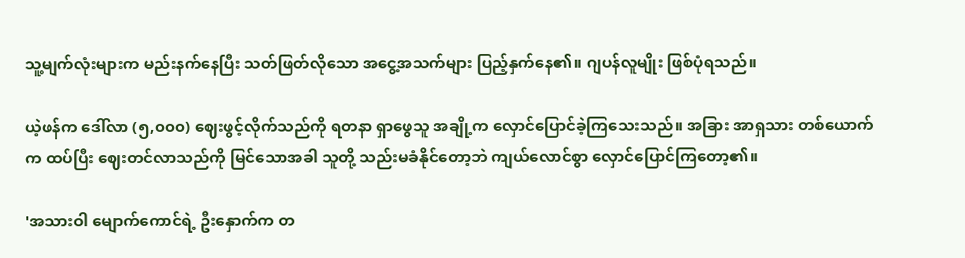သူ့မျက်လုံးများက မည်းနက်နေပြီး သတ်ဖြတ်လိုသော အငွေ့အသက်များ ပြည့်နှက်နေ၏။ ဂျပန်လူမျိုး ဖြစ်ပုံရသည်။

ယဲ့ဖန်က ဒေါ်လာ (၅,၀၀၀) ဈေးဖွင့်လိုက်သည်ကို ရတနာ ရှာဖွေသူ အချို့က လှောင်ပြောင်ခဲ့ကြသေးသည်။ အခြား အာရှသား တစ်ယောက်က ထပ်ပြီး ဈေးတင်လာသည်ကို မြင်သောအခါ သူတို့ သည်းမခံနိုင်တော့ဘဲ ကျယ်လောင်စွာ လှောင်ပြောင်ကြတော့၏။

'အသားဝါ မျောက်ကောင်ရဲ့ ဦးနှောက်က တ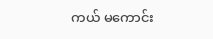ကယ် မကောင်း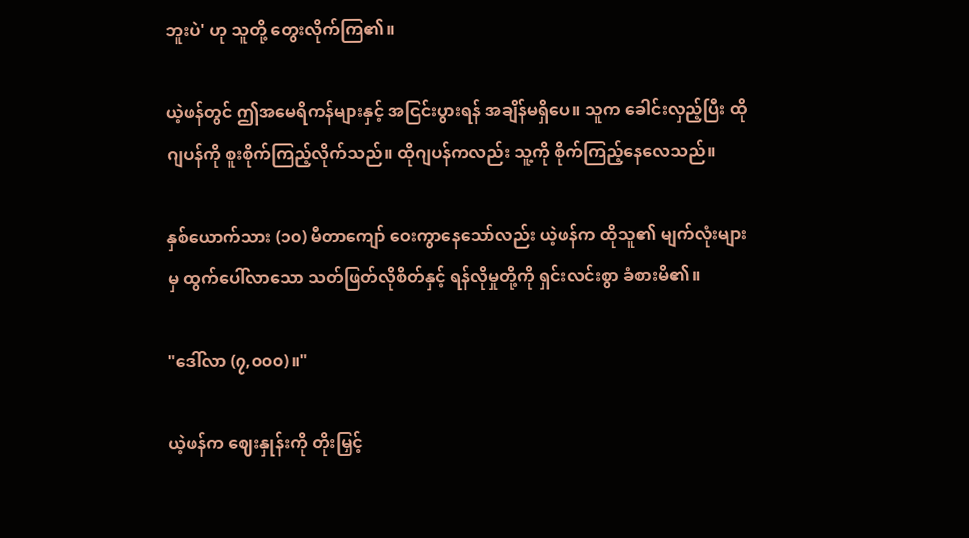ဘူးပဲ' ဟု သူတို့ တွေးလိုက်ကြ၏။

ယဲ့ဖန်တွင် ဤအမေရိကန်များနှင့် အငြင်းပွားရန် အချိန်မရှိပေ။ သူက ခေါင်းလှည့်ပြီး ထိုဂျပန်ကို စူးစိုက်ကြည့်လိုက်သည်။ ထိုဂျပန်ကလည်း သူ့ကို စိုက်ကြည့်နေလေသည်။

နှစ်ယောက်သား (၁၀) မီတာကျော် ဝေးကွာနေသော်လည်း ယဲ့ဖန်က ထိုသူ၏ မျက်လုံးများမှ ထွက်ပေါ်လာသော သတ်ဖြတ်လိုစိတ်နှင့် ရန်လိုမှုတို့ကို ရှင်းလင်းစွာ ခံစားမိ၏။

"ဒေါ်လာ (၇,၀၀၀)။"

ယဲ့ဖန်က ဈေးနှုန်းကို တိုးမြှင့်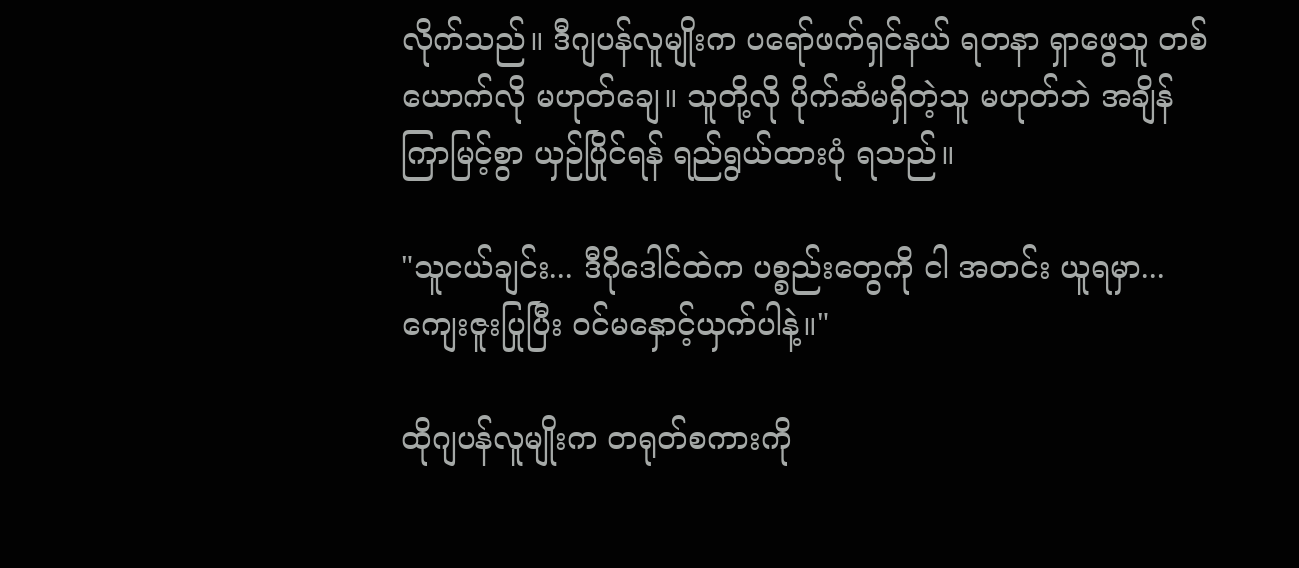လိုက်သည်။ ဒီဂျပန်လူမျိုးက ပရော်ဖက်ရှင်နယ် ရတနာ ရှာဖွေသူ တစ်ယောက်လို မဟုတ်ချေ။ သူတို့လို ပိုက်ဆံမရှိတဲ့သူ မဟုတ်ဘဲ အချိန်ကြာမြင့်စွာ ယှဉ်ပြိုင်ရန် ရည်ရွယ်ထားပုံ ရသည်။

"သူငယ်ချင်း... ဒီဂိုဒေါင်ထဲက ပစ္စည်းတွေကို ငါ အတင်း ယူရမှာ... ကျေးဇူးပြုပြီး ဝင်မနှောင့်ယှက်ပါနဲ့။"

ထိုဂျပန်လူမျိုးက တရုတ်စကားကို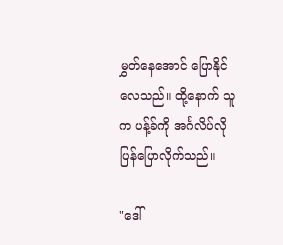မွှတ်နေအောင် ပြောနိုင်လေသည်။ ထို့နောက် သူက ပန့်ခ်ကို အင်္ဂလိပ်လို ပြန်ပြောလိုက်သည်။

"ဒေါ်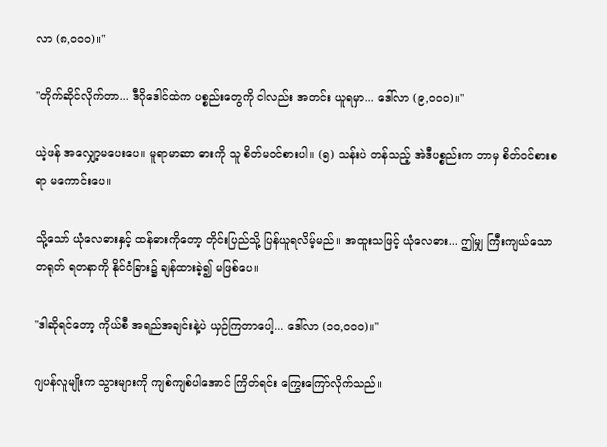လာ (၈,၀၀၀)။"

"တိုက်ဆိုင်လိုက်တာ... ဒီဂိုဒေါင်ထဲက ပစ္စည်းတွေကို ငါလည်း အတင်း ယူရမှာ... ဒေါ်လာ (၉,၀၀၀)။"

ယဲ့ဖန် အလျှော့မပေးပေ။ မူရာမာဆာ ဓားကို သူ စိတ်မဝင်စားပါ။ (၅) သန်းပဲ တန်သည့် အဲဒီပစ္စည်းက ဘာမှ စိတ်ဝင်စားစရာ မကောင်းပေ။

သို့သော် ယုံလေဓားနှင့် ထန်ဓားကိုတော့ တိုင်းပြည်သို့ ပြန်ယူရလိမ့်မည်။ အထူးသဖြင့် ယုံလေဓား... ဤမျှ ကြီးကျယ်သော တရုတ် ရတနာကို နိုင်ငံခြား၌ ချန်ထားခဲ့၍ မဖြစ်ပေ။

"ဒါဆိုရင်တော့ ကိုယ်စီ အရည်အချင်းနဲ့ပဲ ယှဉ်ကြတာပေါ့... ဒေါ်လာ (၁၀,၀၀၀)။"

ဂျပန်လူမျိုးက သွားများကို ကျစ်ကျစ်ပါအောင် ကြိတ်ရင်း ကြွေးကြော်လိုက်သည်။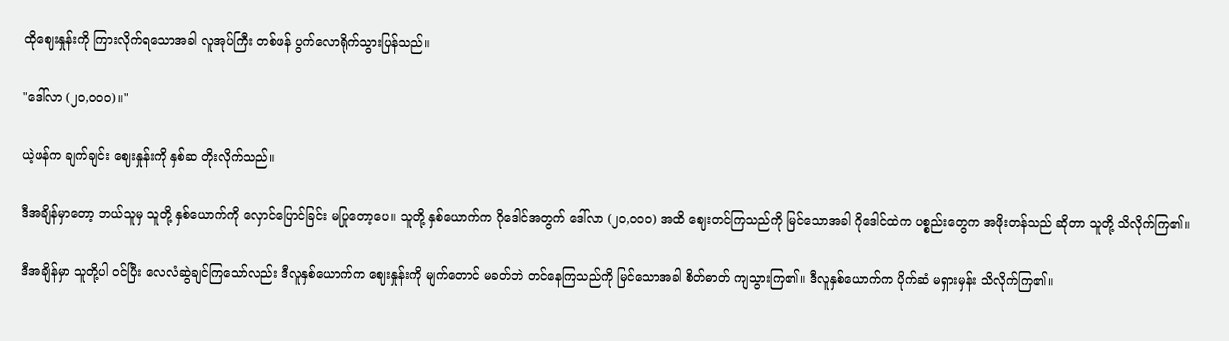ထိုဈေးနှုန်းကို ကြားလိုက်ရသောအခါ လူအုပ်ကြီး တစ်ဖန် ပွက်လောရိုက်သွားပြန်သည်။

"ဒေါ်လာ (၂၀,၀၀၀)။"

ယဲ့ဖန်က ချက်ချင်း ဈေးနှုန်းကို နှစ်ဆ တိုးလိုက်သည်။

ဒီအချိန်မှာတော့ ဘယ်သူမှ သူတို့ နှစ်ယောက်ကို လှောင်ပြောင်ခြင်း မပြုတော့ပေ။ သူတို့ နှစ်ယောက်က ဂိုဒေါင်အတွက် ဒေါ်လာ (၂၀,၀၀၀) အထိ ဈေးတင်ကြသည်ကို မြင်သောအခါ ဂိုဒေါင်ထဲက ပစ္စည်းတွေက အဖိုးတန်သည် ဆိုတာ သူတို့ သိလိုက်ကြ၏။

ဒီအချိန်မှာ သူတို့ပါ ဝင်ပြီး လေလံဆွဲချင်ကြသော်လည်း ဒီလူနှစ်ယောက်က ဈေးနှုန်းကို မျက်တောင် မခတ်ဘဲ တင်နေကြသည်ကို မြင်သောအခါ စိတ်ဓာတ် ကျသွားကြ၏။ ဒီလူနှစ်ယောက်က ပိုက်ဆံ မရှားမှန်း သိလိုက်ကြ၏။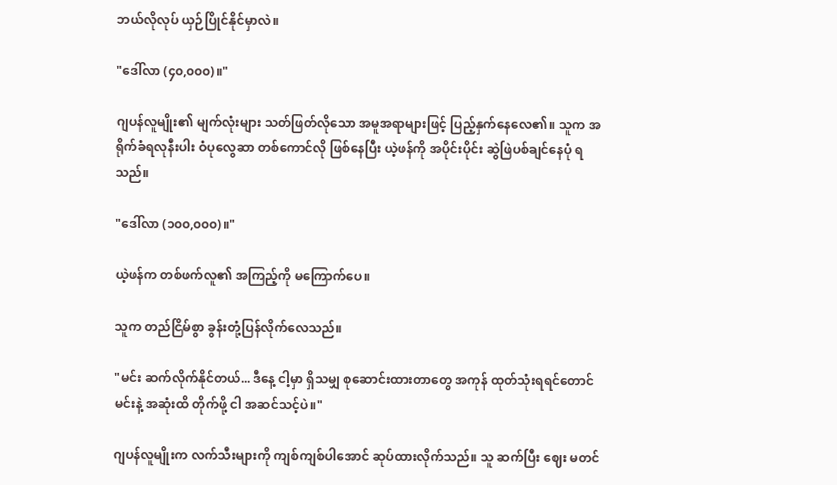ဘယ်လိုလုပ် ယှဉ်ပြိုင်နိုင်မှာလဲ။

"ဒေါ်လာ (၄၀,၀၀၀)။"

ဂျပန်လူမျိုး၏ မျက်လုံးများ သတ်ဖြတ်လိုသော အမူအရာများဖြင့် ပြည့်နှက်နေလေ၏။ သူက အရိုက်ခံရလုနီးပါး ဝံပုလွေဆာ တစ်ကောင်လို ဖြစ်နေပြီး ယဲ့ဖန်ကို အပိုင်းပိုင်း ဆွဲဖြဲပစ်ချင်နေပုံ ရသည်။

"ဒေါ်လာ (၁၀၀,၀၀၀)။"

ယဲ့ဖန်က တစ်ဖက်လူ၏ အကြည့်ကို မကြောက်ပေ။

သူက တည်ငြိမ်စွာ ခွန်းတုံ့ပြန်လိုက်လေသည်။

"မင်း ဆက်လိုက်နိုင်တယ်... ဒီနေ့ ငါ့မှာ ရှိသမျှ စုဆောင်းထားတာတွေ အကုန် ထုတ်သုံးရရင်တောင် မင်းနဲ့ အဆုံးထိ တိုက်ဖို့ ငါ အဆင်သင့်ပဲ။"

ဂျပန်လူမျိုးက လက်သီးများကို ကျစ်ကျစ်ပါအောင် ဆုပ်ထားလိုက်သည်။ သူ ဆက်ပြီး ဈေး မတင်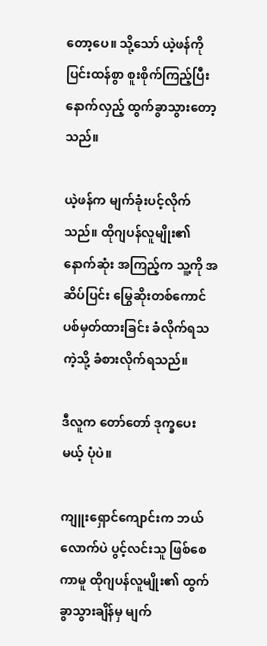တော့ပေ။ သို့သော် ယဲ့ဖန်ကို ပြင်းထန်စွာ စူးစိုက်ကြည့်ပြီး နောက်လှည့် ထွက်ခွာသွားတော့သည်။

ယဲ့ဖန်က မျက်ခုံးပင့်လိုက်သည်။ ထိုဂျပန်လူမျိုး၏ နောက်ဆုံး အကြည့်က သူ့ကို အဆိပ်ပြင်း မြွေဆိုးတစ်ကောင် ပစ်မှတ်ထားခြင်း ခံလိုက်ရသကဲ့သို့ ခံစားလိုက်ရသည်။

ဒီလူက တော်တော် ဒုက္ခပေးမယ့် ပုံပဲ။

ကျူးရှောင်ကျောင်းက ဘယ်လောက်ပဲ ပွင့်လင်းသူ ဖြစ်စေကာမူ ထိုဂျပန်လူမျိုး၏ ထွက်ခွာသွားချိန်မှ မျက်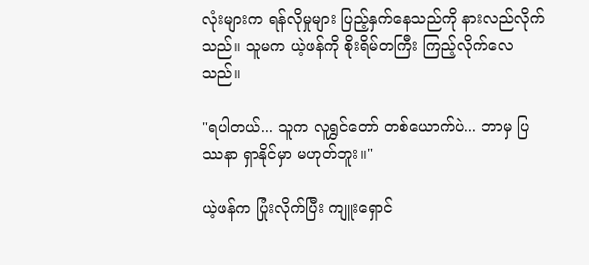လုံးများက ရန်လိုမှုများ ပြည့်နှက်နေသည်ကို နားလည်လိုက်သည်။ သူမက ယဲ့ဖန်ကို စိုးရိမ်တကြီး ကြည့်လိုက်လေသည်။

"ရပါတယ်... သူက လူရွှင်တော် တစ်ယောက်ပဲ... ဘာမှ ပြဿနာ ရှာနိုင်မှာ မဟုတ်ဘူး။"

ယဲ့ဖန်က ပြုံးလိုက်ပြီး ကျူးရှောင်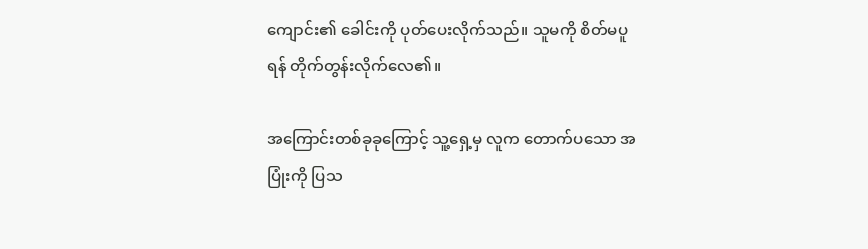ကျောင်း၏ ခေါင်းကို ပုတ်ပေးလိုက်သည်။ သူမကို စိတ်မပူရန် တိုက်တွန်းလိုက်လေ၏။

အကြောင်းတစ်ခုခုကြောင့် သူ့ရှေ့မှ လူက တောက်ပသော အပြုံးကို ပြသ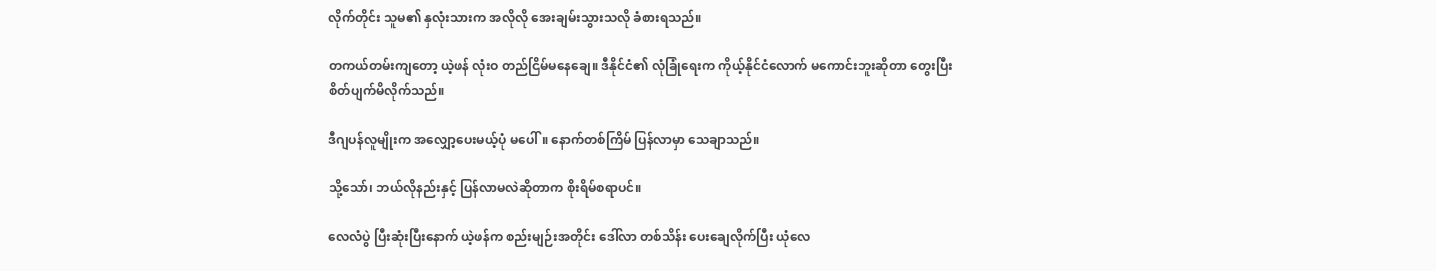လိုက်တိုင်း သူမ၏ နှလုံးသားက အလိုလို အေးချမ်းသွားသလို ခံစားရသည်။

တကယ်တမ်းကျတော့ ယဲ့ဖန် လုံးဝ တည်ငြိမ်မနေချေ။ ဒီနိုင်ငံ၏ လုံခြုံရေးက ကိုယ့်နိုင်ငံလောက် မကောင်းဘူးဆိုတာ တွေးပြီး စိတ်ပျက်မိလိုက်သည်။

ဒီဂျပန်လူမျိုးက အလျှော့ပေးမယ့်ပုံ မပေါ်။ နောက်တစ်ကြိမ် ပြန်လာမှာ သေချာသည်။

သို့သော်၊ ဘယ်လိုနည်းနှင့် ပြန်လာမလဲဆိုတာက စိုးရိမ်စရာပင်။

လေလံပွဲ ပြီးဆုံးပြီးနောက် ယဲ့ဖန်က စည်းမျဉ်းအတိုင်း ဒေါ်လာ တစ်သိန်း ပေးချေလိုက်ပြီး ယုံလေ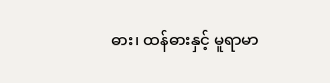ဓား၊ ထန်ဓားနှင့် မူရာမာ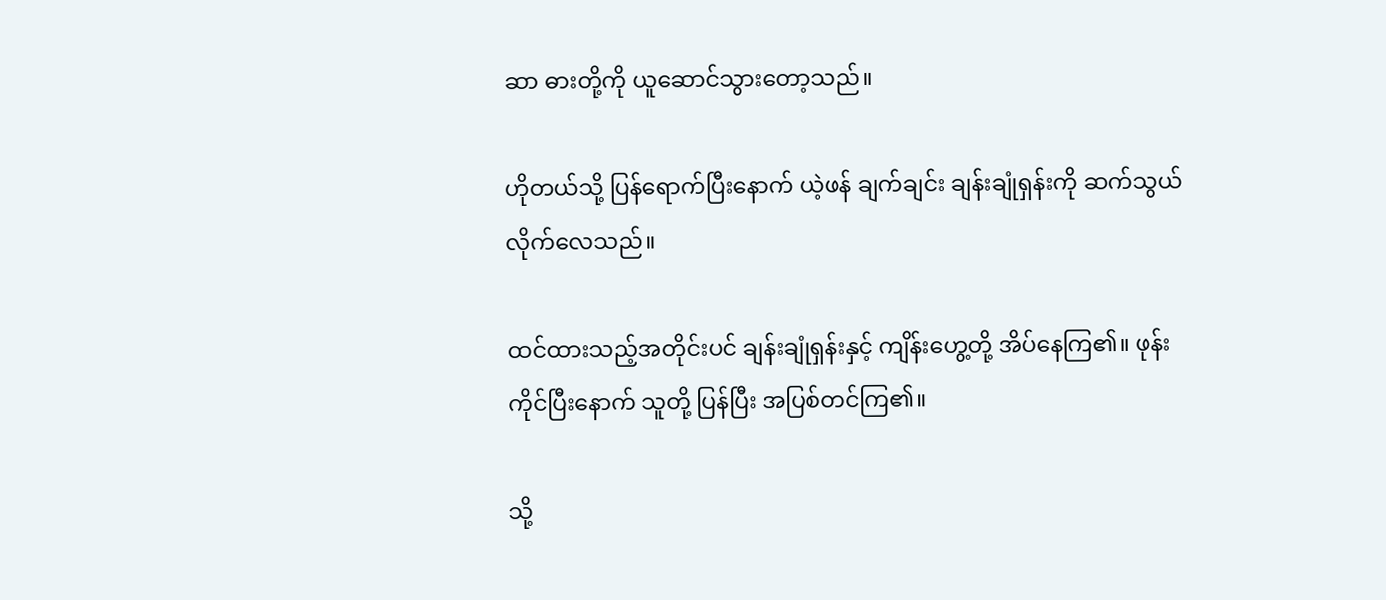ဆာ ဓားတို့ကို ယူဆောင်သွားတော့သည်။

ဟိုတယ်သို့ ပြန်ရောက်ပြီးနောက် ယဲ့ဖန် ချက်ချင်း ချန်းချုံရှန်းကို ဆက်သွယ်လိုက်လေသည်။

ထင်ထားသည့်အတိုင်းပင် ချန်းချုံရှန်းနှင့် ကျိန်းဟွေ့တို့ အိပ်နေကြ၏။ ဖုန်းကိုင်ပြီးနောက် သူတို့ ပြန်ပြီး အပြစ်တင်ကြ၏။

သို့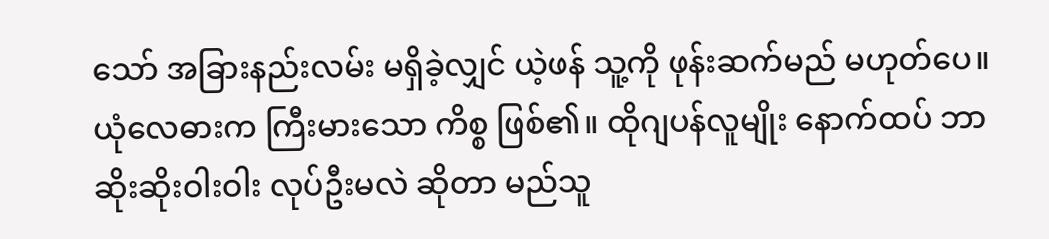သော် အခြားနည်းလမ်း မရှိခဲ့လျှင် ယဲ့ဖန် သူ့ကို ဖုန်းဆက်မည် မဟုတ်ပေ။ ယုံလေဓားက ကြီးမားသော ကိစ္စ ဖြစ်၏။ ထိုဂျပန်လူမျိုး နောက်ထပ် ဘာဆိုးဆိုးဝါးဝါး လုပ်ဦးမလဲ ဆိုတာ မည်သူ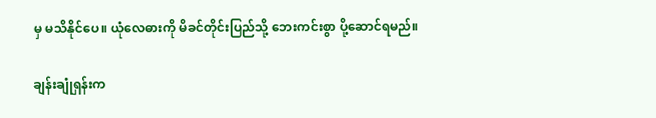မှ မသိနိုင်ပေ။ ယုံလေဓားကို မိခင်တိုင်းပြည်သို့ ဘေးကင်းစွာ ပို့ဆောင်ရမည်။

ချန်းချုံရှန်းက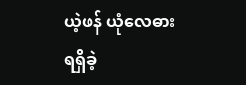ယဲ့ဖန် ယုံလေဓား ရရှိခဲ့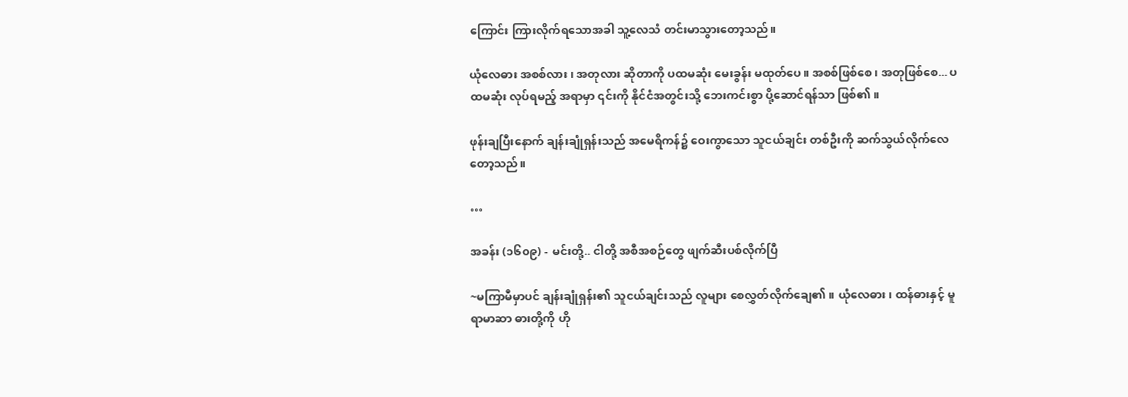ကြောင်း ကြားလိုက်ရသောအခါ သူ့လေသံ တင်းမာသွားတော့သည်။

ယုံလေဓား အစစ်လား ၊ အတုလား ဆိုတာကို ပထမဆုံး မေးခွန်း မထုတ်ပေ။ အစစ်ဖြစ်စေ၊ အတုဖြစ်စေ... ပထမဆုံး လုပ်ရမည့် အရာမှာ ၎င်းကို နိုင်ငံအတွင်းသို့ ဘေးကင်းစွာ ပို့ဆောင်ရန်သာ ဖြစ်၏။

ဖုန်းချပြီးနောက် ချန်းချုံရှန်းသည် အမေရိကန်၌ ဝေးကွာသော သူငယ်ချင်း တစ်ဦးကို ဆက်သွယ်လိုက်လေတော့သည်။

…

အခန်း (၁၆၀၉) - မင်းတို့.. ငါတို့ အစီအစဉ်တွေ ဖျက်ဆီးပစ်လိုက်ပြီ

~မကြာမီမှာပင် ချန်းချုံရှန်း၏ သူငယ်ချင်းသည် လူများ စေလွှတ်လိုက်ချေ၏။ ယုံလေဓား၊ ထန်ဓားနှင့် မူရာမာဆာ ဓားတို့ကို ဟို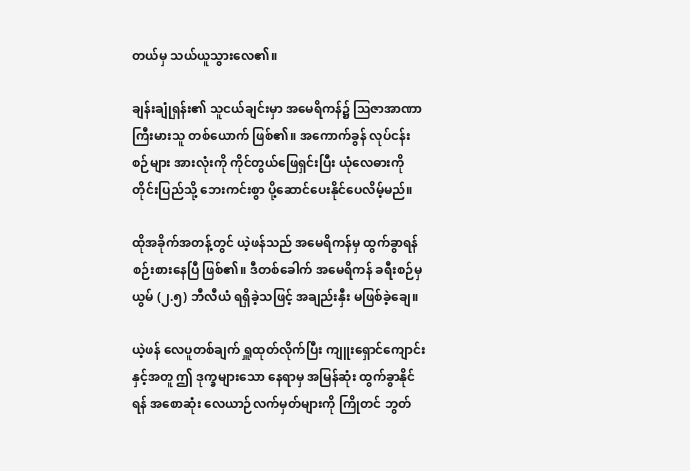တယ်မှ သယ်ယူသွားလေ၏။

ချန်းချုံရှန်း၏ သူငယ်ချင်းမှာ အမေရိကန်၌ ဩဇာအာဏာ ကြီးမားသူ တစ်ယောက် ဖြစ်၏။ အကောက်ခွန် လုပ်ငန်းစဉ်များ အားလုံးကို ကိုင်တွယ်ဖြေရှင်းပြီး ယုံလေဓားကို တိုင်းပြည်သို့ ဘေးကင်းစွာ ပို့ဆောင်ပေးနိုင်ပေလိမ့်မည်။

ထိုအခိုက်အတန့်တွင် ယဲ့ဖန်သည် အမေရိကန်မှ ထွက်ခွာရန် စဉ်းစားနေပြီ ဖြစ်၏။ ဒီတစ်ခေါက် အမေရိကန် ခရီးစဉ်မှ ယွမ် (၂.၅) ဘီလီယံ ရရှိခဲ့သဖြင့် အချည်းနှီး မဖြစ်ခဲ့ချေ။

ယဲ့ဖန် လေပူတစ်ချက် ရှူထုတ်လိုက်ပြီး ကျူးရှောင်ကျောင်းနှင့်အတူ ဤ ဒုက္ခများသော နေရာမှ အမြန်ဆုံး ထွက်ခွာနိုင်ရန် အစောဆုံး လေယာဉ်လက်မှတ်များကို ကြိုတင် ဘွတ်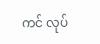ကင် လုပ်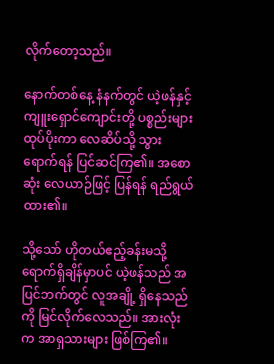လိုက်တော့သည်။

နောက်တစ်နေ့ နံနက်တွင် ယဲ့ဖန်နှင့် ကျူးရှောင်ကျောင်းတို့ ပစ္စည်းများ ထုပ်ပိုးကာ လေဆိပ်သို့ သွားရောက်ရန် ပြင်ဆင်ကြ၏။ အစောဆုံး လေယာဉ်ဖြင့် ပြန်ရန် ရည်ရွယ်ထား၏။

သို့သော် ဟိုတယ်ဧည့်ခန်းမသို့ ရောက်ရှိချိန်မှာပင် ယဲ့ဖန်သည် အပြင်ဘက်တွင် လူအချို့ ရှိနေသည်ကို မြင်လိုက်လေသည်။ အားလုံးက အာရှသားများ ဖြစ်ကြ၏။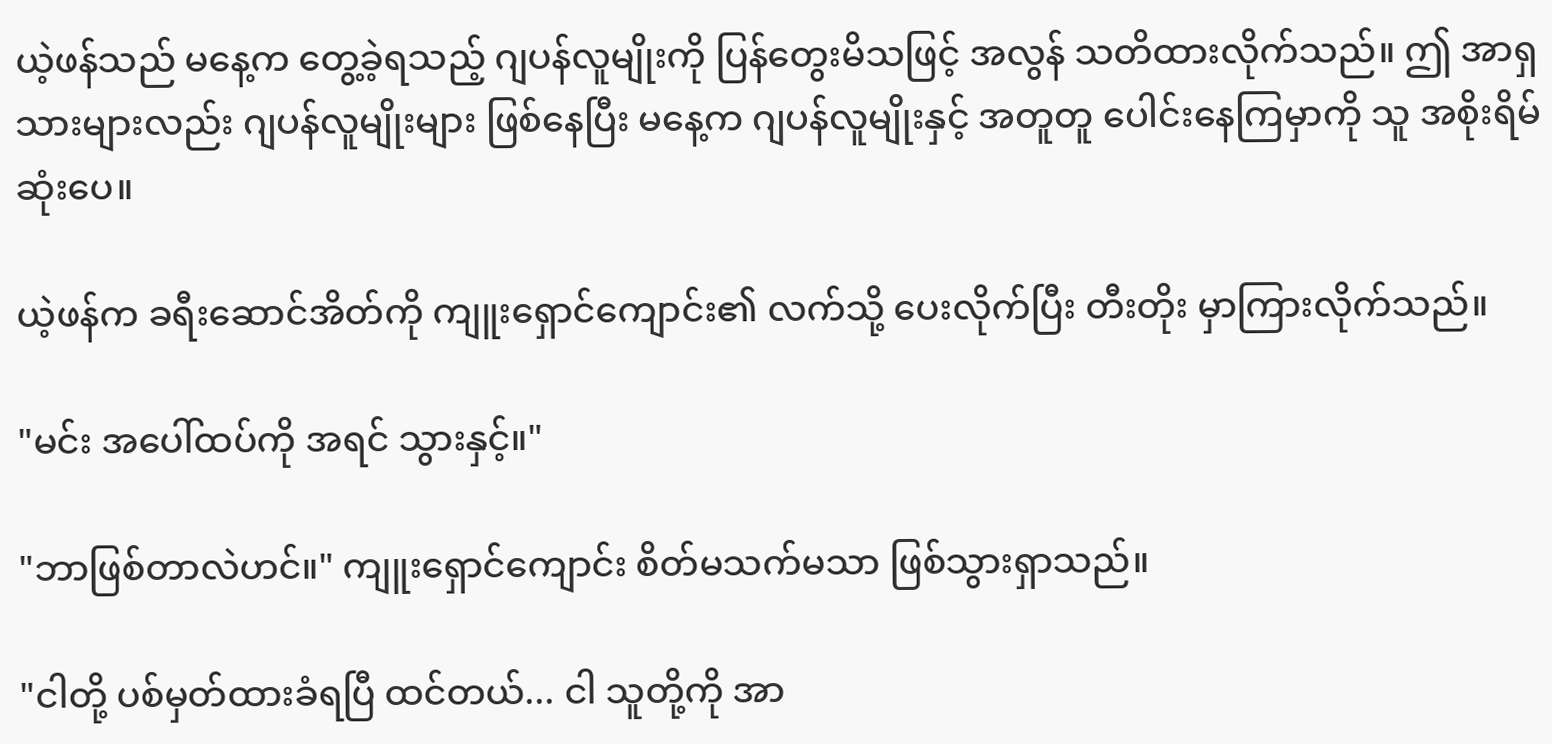ယဲ့ဖန်သည် မနေ့က တွေ့ခဲ့ရသည့် ဂျပန်လူမျိုးကို ပြန်တွေးမိသဖြင့် အလွန် သတိထားလိုက်သည်။ ဤ အာရှသားများလည်း ဂျပန်လူမျိုးများ ဖြစ်နေပြီး မနေ့က ဂျပန်လူမျိုးနှင့် အတူတူ ပေါင်းနေကြမှာကို သူ အစိုးရိမ်ဆုံးပေ။

ယဲ့ဖန်က ခရီးဆောင်အိတ်ကို ကျူးရှောင်ကျောင်း၏ လက်သို့ ပေးလိုက်ပြီး တီးတိုး မှာကြားလိုက်သည်။

"မင်း အပေါ်ထပ်ကို အရင် သွားနှင့်။"

"ဘာဖြစ်တာလဲဟင်။" ကျူးရှောင်ကျောင်း စိတ်မသက်မသာ ဖြစ်သွားရှာသည်။

"ငါတို့ ပစ်မှတ်ထားခံရပြီ ထင်တယ်... ငါ သူတို့ကို အာ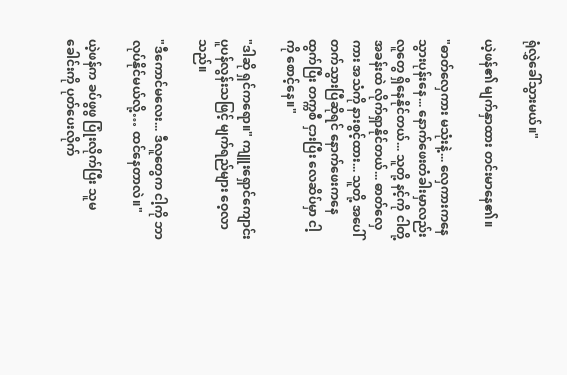ရုံလွှဲခေါ်သွားမယ်။"

ယဲ့ဖန်၏ မျက်နှာထား တင်းမာနေ၏။

"ဓာတ်လှေကား မသုံးနဲ့... လှေကားကနေ သွားပုန်းနေ... နောက်ဖေးတံခါးမှာလည်း လူတွေ ရှိနေနိုင်တယ်... သူတို့ နင့်ကို ငါတို့ အခန်းထဲ လိုက်ရှာနိုင်တယ်... ဓာတ်လှေကား အသံကို နားစွင့်ထား... သူတို့ အပေါ်တက်သွားပြီဆိုရင် နောက်ဖေးကနေ ထွက်ပြီး တက္ကစီ ငှားပြီး လေဆိပ်မှာ ငါ့ကို စောင့်နေ။"

"ဒါဆို ရှင်ကရော။" ကျူးရှောင်ကျောင်း ပူပန်လွန်းသဖြင့် မျက်ရည်များ ဝေ့လာသည်။

"ဒီကောင်မလေး... ဒီလူတွေက ငါ့ကို ဘာလုပ်နိုင်မယ်လို့… ထင်နေတာလဲ။"

ယဲ့ဖန်က ခပ်ဖွဖွ ပြုံးလိုက်ပြီး သူမ ခေါင်းကို ပုတ်ပေးလိုက်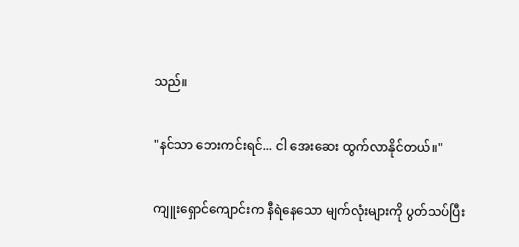သည်။

"နင်သာ ဘေးကင်းရင်... ငါ အေးဆေး ထွက်လာနိုင်တယ်။"

ကျူးရှောင်ကျောင်းက နီရဲနေသော မျက်လုံးများကို ပွတ်သပ်ပြီး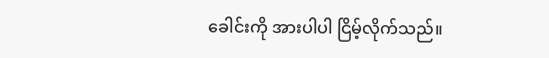ခေါင်းကို အားပါပါ ငြိမ့်လိုက်သည်။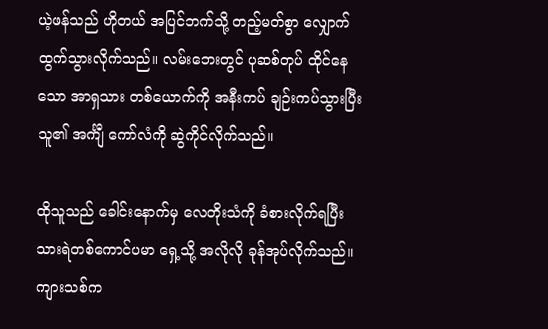ယဲ့ဖန်သည် ဟိုတယ် အပြင်ဘက်သို့ တည့်မတ်စွာ လျှောက်ထွက်သွားလိုက်သည်။ လမ်းဘေးတွင် ပုဆစ်တုပ် ထိုင်နေသော အာရှသား တစ်ယောက်ကို အနီးကပ် ချဉ်းကပ်သွားပြီး သူ၏ အင်္ကျီ ကော်လံကို ဆွဲကိုင်လိုက်သည်။

ထိုသူသည် ခေါင်းနောက်မှ လေတိုးသံကို ခံစားလိုက်ရပြီး သားရဲတစ်ကောင်ပမာ ရှေ့သို့ အလိုလို ခုန်အုပ်လိုက်သည်။ ကျားသစ်က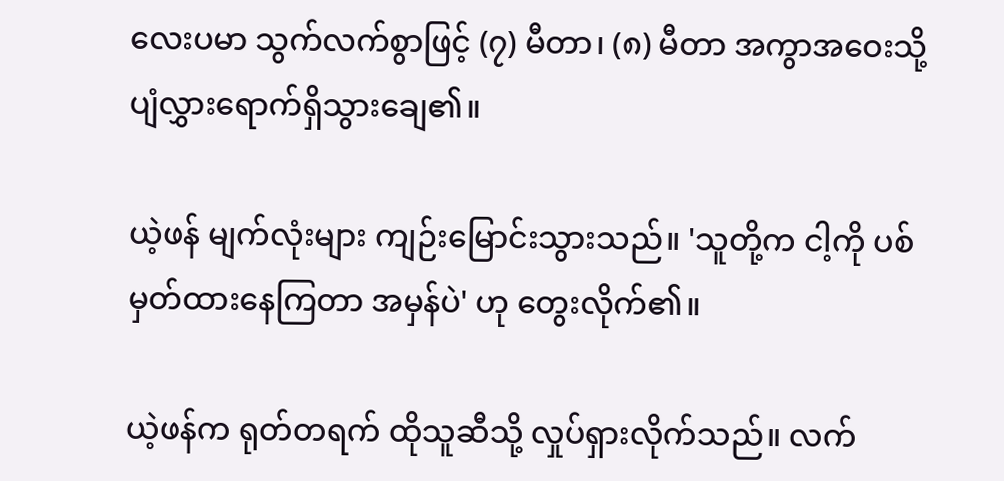လေးပမာ သွက်လက်စွာဖြင့် (၇) မီတာ၊ (၈) မီတာ အကွာအဝေးသို့ ပျံလွှားရောက်ရှိသွားချေ၏။

ယဲ့ဖန် မျက်လုံးများ ကျဉ်းမြောင်းသွားသည်။ 'သူတို့က ငါ့ကို ပစ်မှတ်ထားနေကြတာ အမှန်ပဲ' ဟု တွေးလိုက်၏။

ယဲ့ဖန်က ရုတ်တရက် ထိုသူဆီသို့ လှုပ်ရှားလိုက်သည်။ လက်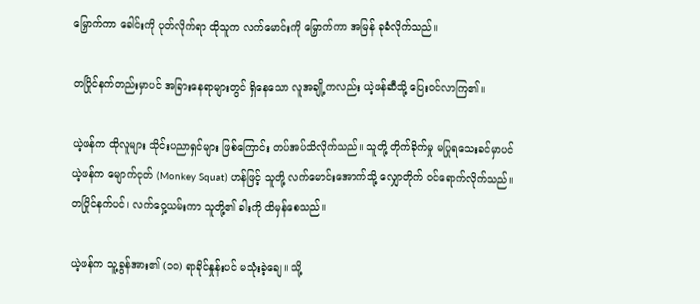မြှောက်ကာ ခေါင်းကို ပုတ်လိုက်ရာ ထိုသူက လက်မောင်းကို မြှောက်ကာ အမြန် ခုခံလိုက်သည်။

တပြိုင်နက်တည်းမှာပင် အခြားနေရာများတွင် ရှိနေသော လူအချို့ကလည်း ယဲ့ဖန်ဆီသို့ ပြေးဝင်လာကြ၏။

ယဲ့ဖန်က ထိုလူများ သိုင်းပညာရှင်များ ဖြစ်ကြောင်း တပ်အပ်သိလိုက်သည်။ သူတို့ တိုက်ခိုက်မှု မပြုရသေးခင်မှာပင် ယဲ့ဖန်က မျောက်ငုတ် (Monkey Squat) ဟန်ဖြင့် သူတို့ လက်မောင်းအောက်သို့ လျှောတိုက် ဝင်ရောက်လိုက်သည်။ တပြိုင်နက်ပင်၊ လက်ဝှေ့ယမ်းကာ သူတို့၏ ခါးကို ထိမှန်စေသည်။

ယဲ့ဖန်က သူ့ခွန်အား၏ (၁၀) ရာခိုင်နှုန်းပင် မသုံးခဲ့ချေ။ သို့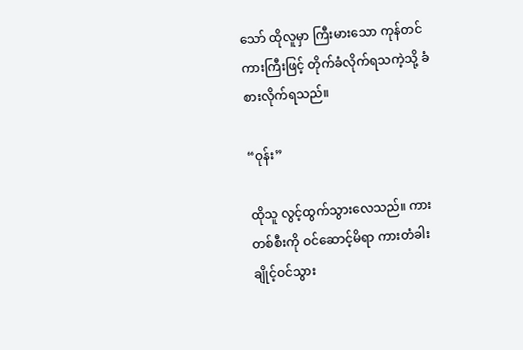သော် ထိုလူမှာ ကြီးမားသော ကုန်တင်ကားကြီးဖြင့် တိုက်ခံလိုက်ရသကဲ့သို့ ခံစားလိုက်ရသည်။

“ဝုန်း”

ထိုသူ လွင့်ထွက်သွားလေသည်။ ကားတစ်စီးကို ဝင်ဆောင့်မိရာ ကားတံခါး ချိုင့်ဝင်သွား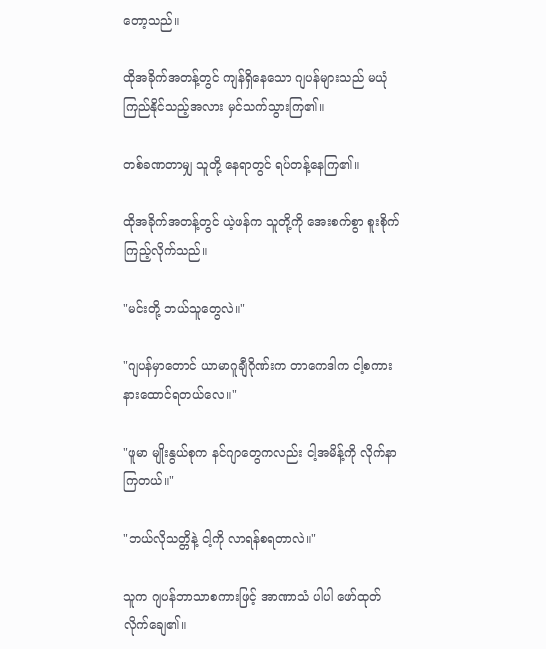တော့သည်။

ထိုအခိုက်အတန့်တွင် ကျန်ရှိနေသော ဂျပန်များသည် မယုံကြည်နိုင်သည့်အလား မှင်သက်သွားကြ၏။

တစ်ခဏတာမျှ သူတို့ နေရာတွင် ရပ်တန့်နေကြ၏။

ထိုအခိုက်အတန့်တွင် ယဲ့ဖန်က သူတို့ကို အေးစက်စွာ စူးစိုက်ကြည့်လိုက်သည်။

"မင်းတို့ ဘယ်သူတွေလဲ။"

"ဂျပန်မှာတောင် ယာမာဂူချီဂိုဏ်းက တာကေဒါက ငါ့စကား နားထောင်ရတယ်လေ။"

"ဖူမာ မျိုးနွယ်စုက နင်ဂျာတွေကလည်း ငါ့အမိန့်ကို လိုက်နာကြတယ်။"

"ဘယ်လိုသတ္တိနဲ့ ငါ့ကို လာရန်စရတာလဲ။"

သူက ဂျပန်ဘာသာစကားဖြင့် အာဏာသံ ပါပါ ဖော်ထုတ်လိုက်ချေ၏။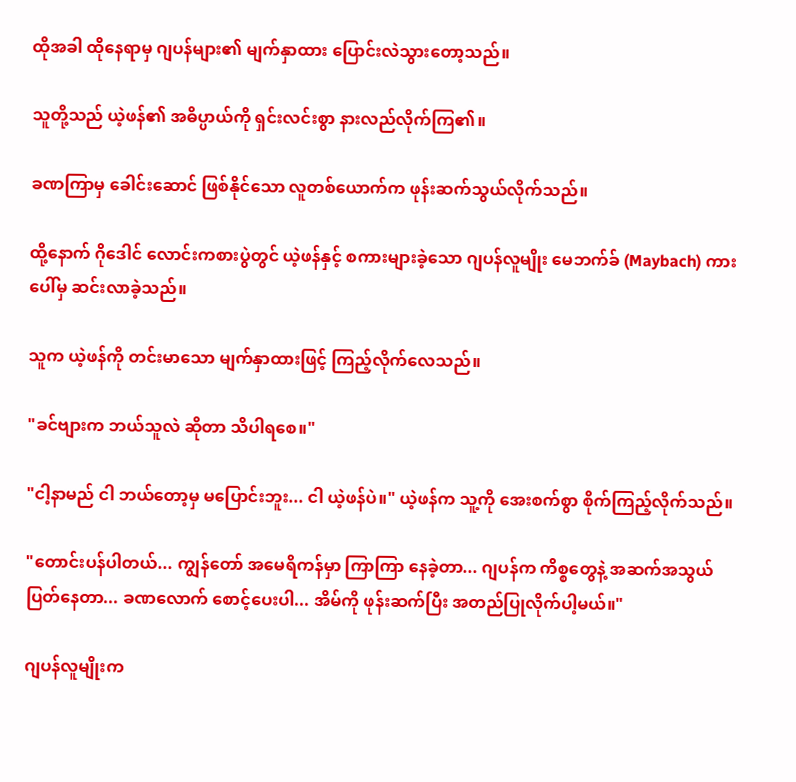ထိုအခါ ထိုနေရာမှ ဂျပန်များ၏ မျက်နှာထား ပြောင်းလဲသွားတော့သည်။

သူတို့သည် ယဲ့ဖန်၏ အဓိပ္ပာယ်ကို ရှင်းလင်းစွာ နားလည်လိုက်ကြ၏။

ခဏကြာမှ ခေါင်းဆောင် ဖြစ်နိုင်သော လူတစ်ယောက်က ဖုန်းဆက်သွယ်လိုက်သည်။

ထို့နောက် ဂိုဒေါင် လောင်းကစားပွဲတွင် ယဲ့ဖန်နှင့် စကားများခဲ့သော ဂျပန်လူမျိုး မေဘက်ခ် (Maybach) ကားပေါ်မှ ဆင်းလာခဲ့သည်။

သူက ယဲ့ဖန်ကို တင်းမာသော မျက်နှာထားဖြင့် ကြည့်လိုက်လေသည်။

"ခင်ဗျားက ဘယ်သူလဲ ဆိုတာ သိပါရစေ။"

"ငါ့နာမည် ငါ ဘယ်တော့မှ မပြောင်းဘူး... ငါ ယဲ့ဖန်ပဲ။" ယဲ့ဖန်က သူ့ကို အေးစက်စွာ စိုက်ကြည့်လိုက်သည်။

"တောင်းပန်ပါတယ်... ကျွန်တော် အမေရိကန်မှာ ကြာကြာ နေခဲ့တာ... ဂျပန်က ကိစ္စတွေနဲ့ အဆက်အသွယ် ပြတ်နေတာ... ခဏလောက် စောင့်ပေးပါ... အိမ်ကို ဖုန်းဆက်ပြီး အတည်ပြုလိုက်ပါ့မယ်။"

ဂျပန်လူမျိုးက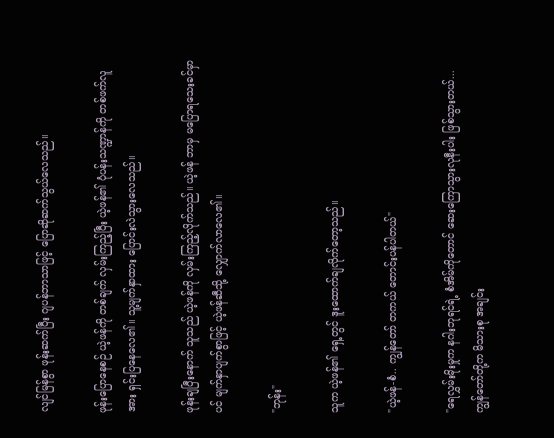လျင်မြန်စွာ ဖုန်းဆက်ပြီး ဂျပန်ဘာသာဖြင့် ပြောဆိုဆက်သွယ်လေသည်။

ဖုန်းပြောနေစဉ် ယဲ့ဖန်ကို တစ်ချက် လှမ်းကြည့်ပြီး ယဲ့ဖန်၏ ပုံပန်းသဏ္ဍာန်ကို တစ်ဖက်လူအား ရှင်းပြနေလေ၏။ သူ့မျက်နှာထား ပြောင်းလဲသွားလေသည်။

ဖုန်းချပြီးနောက် သူသည် ယဲ့ဖန်ကို လှမ်းကြည့်လိုက်သည်။ ယဲ့ဖန် ဘာမှ မပြောရသေးခင်မှာပင် မျက်နှာပျက်စွာဖြင့် ယဲ့ဖန်ဆီသို့ လျှောက်လာလေ၏။

"ဘုန်း"

သူက ယဲ့ဖန်၏ ရှေ့တွင် ဒူးထောက်ချလိုက်တော့သည်။

"ယဲ့ဖန်-စံ.. ကျွန်တော် တကယ် တောင်းပန်ပါတယ်"

"ရေလွှမ်းမိုးမှုက နဂါးဘုရင်ရဲ့ စံအိမ်ကိုတောင် ဆေးကြောသွားလုနီးပါး ဖြစ်သွားတယ်... ကျွန်တော်တို့က မိသားစု အချင်း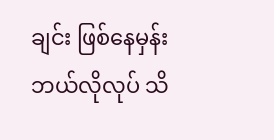ချင်း ဖြစ်နေမှန်း ဘယ်လိုလုပ် သိ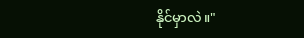နိုင်မှာလဲ။"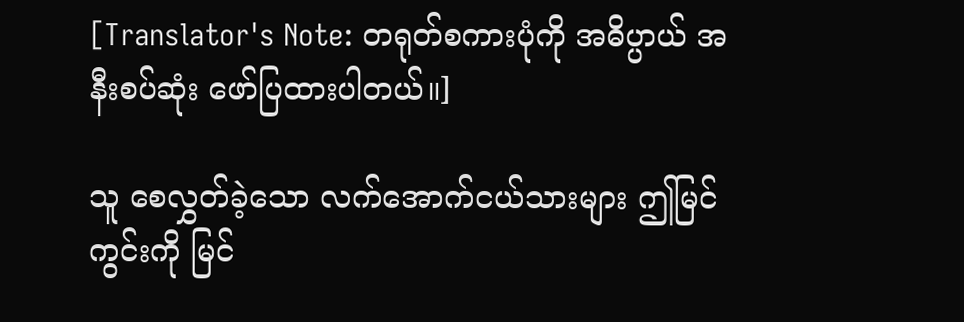[Translator's Note: တရုတ်စကားပုံကို အဓိပ္ပာယ် အနီးစပ်ဆုံး ဖော်ပြထားပါတယ်။]

သူ စေလွှတ်ခဲ့သော လက်အောက်ငယ်သားများ ဤမြင်ကွင်းကို မြင်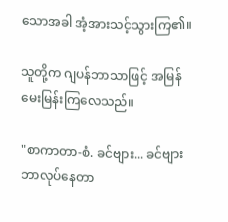သောအခါ အံ့အားသင့်သွားကြ၏။

သူတို့က ဂျပန်ဘာသာဖြင့် အမြန် မေးမြန်းကြလေသည်။

"စာကာတာ-စံ. ခင်ဗျား... ခင်ဗျား ဘာလုပ်နေတာ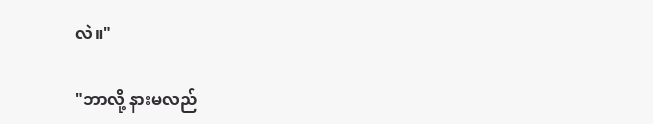လဲ။"

"ဘာလို့ နားမလည်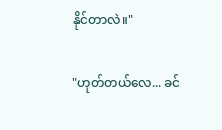နိုင်တာလဲ။"

"ဟုတ်တယ်လေ... ခင်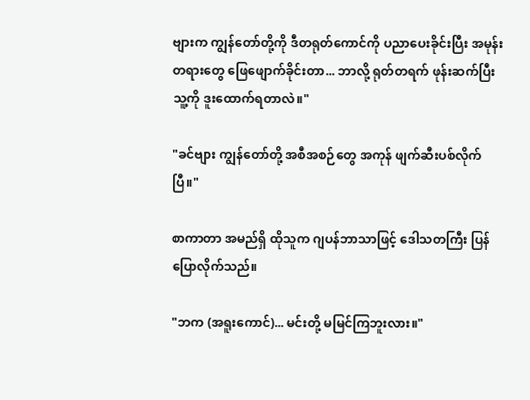ဗျားက ကျွန်တော်တို့ကို ဒီတရုတ်ကောင်ကို ပညာပေးခိုင်းပြီး အမုန်းတရားတွေ ဖြေဖျောက်ခိုင်းတာ... ဘာလို့ ရုတ်တရက် ဖုန်းဆက်ပြီး သူ့ကို ဒူးထောက်ရတာလဲ။"

"ခင်ဗျား ကျွန်တော်တို့ အစီအစဉ်တွေ အကုန် ဖျက်ဆီးပစ်လိုက်ပြီ။"

စာကာတာ အမည်ရှိ ထိုသူက ဂျပန်ဘာသာဖြင့် ဒေါသတကြီး ပြန်ပြောလိုက်သည်။

"ဘက (အရူးကောင်)... မင်းတို့ မမြင်ကြဘူးလား။"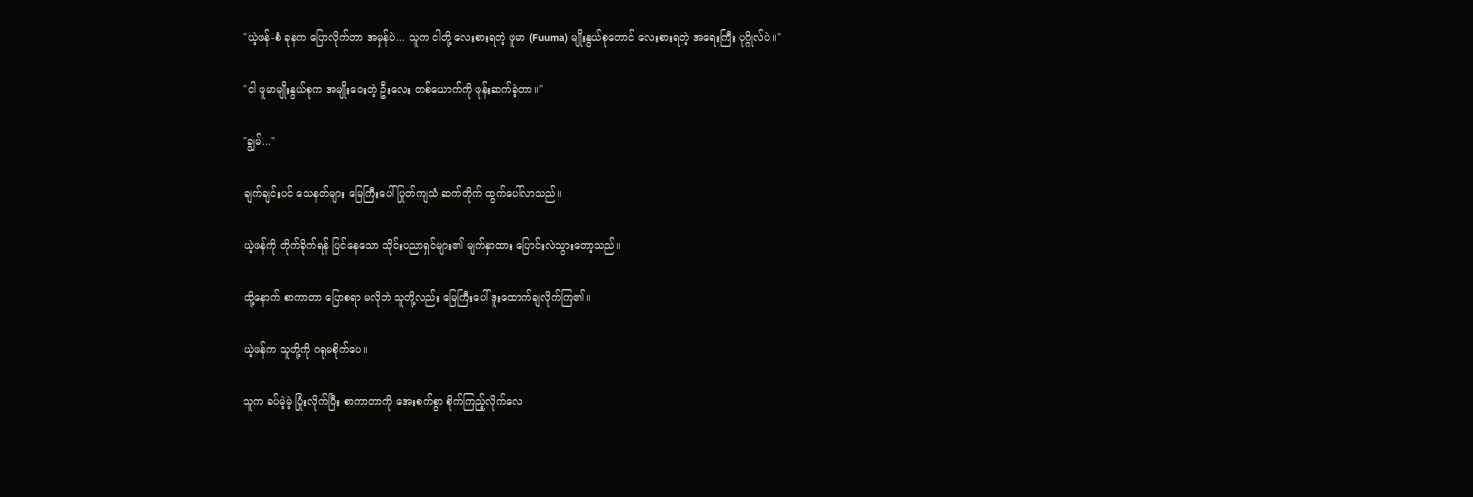"ယဲ့ဖန်-စံ ခုနက ပြောလိုက်တာ အမှန်ပဲ... သူက ငါတို့ လေးစားရတဲ့ ဖူမာ (Fuuma) မျိုးနွယ်စုတောင် လေးစားရတဲ့ အရေးကြီး ပုဂ္ဂိုလ်ပဲ။"

"ငါ ဖူမာမျိုးနွယ်စုက အမျိုးဝေးတဲ့ ဦးလေး တစ်ယောက်ကို ဖုန်းဆက်ခဲ့တာ။"

"ချွမ်..."

ချက်ချင်းပင် သေနတ်များ မြေကြီးပေါ် ပြုတ်ကျသံ ဆက်တိုက် ထွက်ပေါ်လာသည်။

ယဲ့ဖန်ကို တိုက်ခိုက်ရန် ပြင်နေသော သိုင်းပညာရှင်များ၏ မျက်နှာထား ပြောင်းလဲသွားတော့သည်။

ထို့နောက် စာကာတာ ပြောစရာ မလိုဘဲ သူတို့လည်း မြေကြီးပေါ် ဒူးထောက်ချလိုက်ကြ၏။

ယဲ့ဖန်က သူတို့ကို ဂရုမစိုက်ပေ။

သူက ခပ်မဲ့မဲ့ ပြုံးလိုက်ပြီး စာကာတာကို အေးစက်စွာ စိုက်ကြည့်လိုက်လေ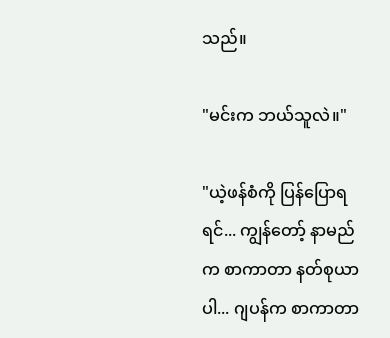သည်။

"မင်းက ဘယ်သူလဲ။"

"ယဲ့ဖန်စံကို ပြန်ပြောရရင်... ကျွန်တော့် နာမည်က စာကာတာ နတ်စုယာ ပါ... ဂျပန်က စာကာတာ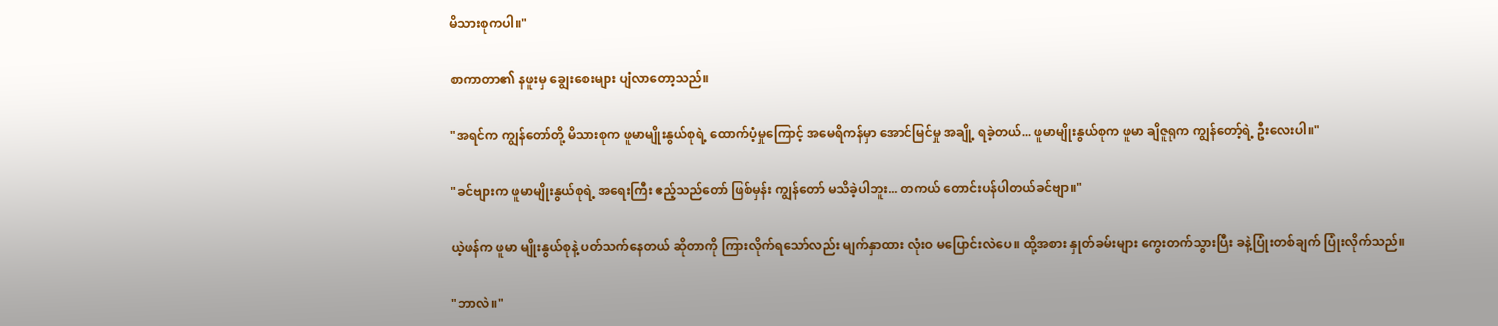မိသားစုကပါ။"

စာကာတာ၏ နဖူးမှ ချွေးစေးများ ပျံလာတော့သည်။

"အရင်က ကျွန်တော်တို့ မိသားစုက ဖူမာမျိုးနွယ်စုရဲ့ ထောက်ပံ့မှုကြောင့် အမေရိကန်မှာ အောင်မြင်မှု အချို့ ရခဲ့တယ်... ဖူမာမျိုးနွယ်စုက ဖူမာ ချိဇူရုက ကျွန်တော့်ရဲ့ ဦးလေးပါ။"

"ခင်ဗျားက ဖူမာမျိုးနွယ်စုရဲ့ အရေးကြီး ဧည့်သည်တော် ဖြစ်မှန်း ကျွန်တော် မသိခဲ့ပါဘူး... တကယ် တောင်းပန်ပါတယ်ခင်ဗျာ။"

ယဲ့ဖန်က ဖူမာ မျိုးနွယ်စုနဲ့ ပတ်သက်နေတယ် ဆိုတာကို ကြားလိုက်ရသော်လည်း မျက်နှာထား လုံးဝ မပြောင်းလဲပေ။ ထို့အစား နှုတ်ခမ်းများ ကွေးတက်သွားပြီး ခနဲ့ပြုံးတစ်ချက် ပြုံးလိုက်သည်။

"ဘာလဲ။"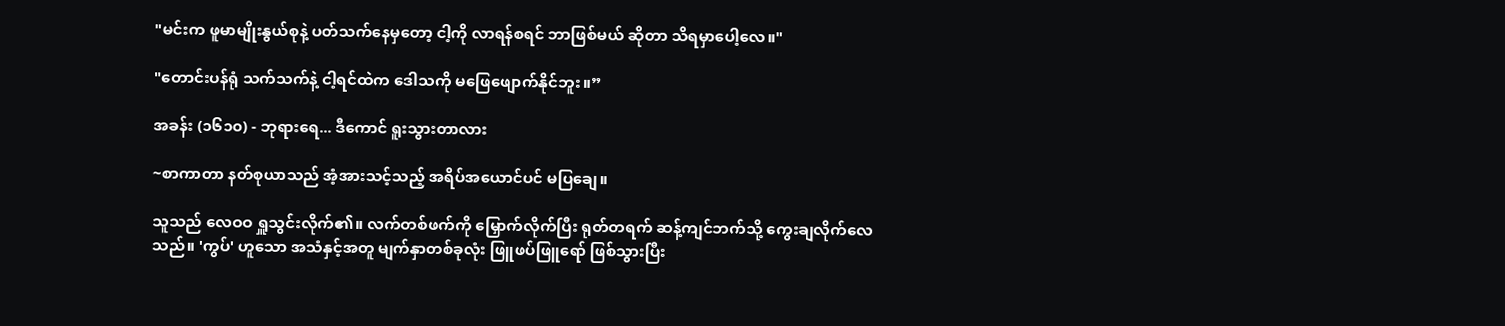"မင်းက ဖူမာမျိုးနွယ်စုနဲ့ ပတ်သက်နေမှတော့ ငါ့ကို လာရန်စရင် ဘာဖြစ်မယ် ဆိုတာ သိရမှာပေါ့လေ။"

"တောင်းပန်ရုံ သက်သက်နဲ့ ငါ့ရင်ထဲက ဒေါသကို မဖြေဖျောက်နိုင်ဘူး။”

အခန်း (၁၆၁၀) - ဘုရားရေ... ဒီကောင် ရူးသွားတာလား

~စာကာတာ နတ်စုယာသည် အံ့အားသင့်သည့် အရိပ်အယောင်ပင် မပြချေ။

သူသည် လေဝဝ ရှူသွင်းလိုက်၏။ လက်တစ်ဖက်ကို မြှောက်လိုက်ပြီး ရုတ်တရက် ဆန့်ကျင်ဘက်သို့ ကွေးချလိုက်လေသည်။ 'ကွပ်' ဟူသော အသံနှင့်အတူ မျက်နှာတစ်ခုလုံး ဖြူဖပ်ဖြူရော် ဖြစ်သွားပြီး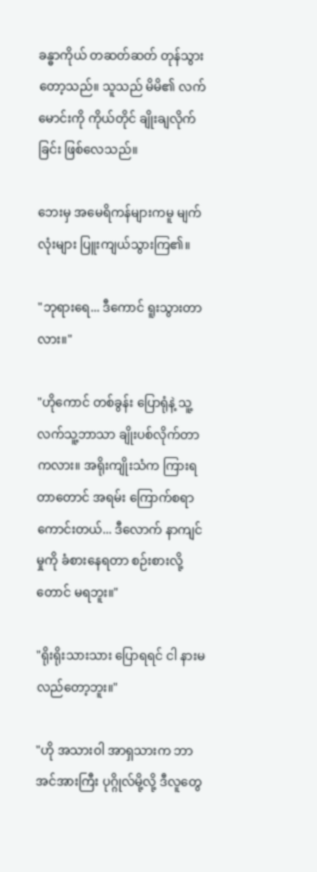ခန္ဓာကိုယ် တဆတ်ဆတ် တုန်သွားတော့သည်။ သူသည် မိမိ၏ လက်မောင်းကို ကိုယ်တိုင် ချိုးချလိုက်ခြင်း ဖြစ်လေသည်။

ဘေးမှ အမေရိကန်များကမူ မျက်လုံးများ ပြူးကျယ်သွားကြ၏။

"ဘုရားရေ... ဒီကောင် ရူးသွားတာလား။"

"ဟိုကောင် တစ်ခွန်း ပြောရုံနဲ့ သူ့လက်သူ့ဘာသာ ချိုးပစ်လိုက်တာကလား။ အရိုးကျိုးသံက ကြားရတာတောင် အရမ်း ကြောက်စရာကောင်းတယ်... ဒီလောက် နာကျင်မှုကို ခံစားနေရတာ စဉ်းစားလို့တောင် မရဘူး။"

"ရိုးရိုးသားသား ပြောရရင် ငါ နားမလည်တော့ဘူး။"

"ဟို အသားဝါ အာရှသားက ဘာ အင်အားကြီး ပုဂ္ဂိုလ်မို့လို့ ဒီလူတွေ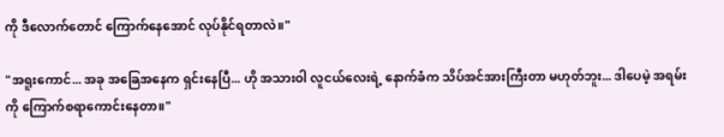ကို ဒီလောက်တောင် ကြောက်နေအောင် လုပ်နိုင်ရတာလဲ။"

"အရူးကောင်... အခု အခြေအနေက ရှင်းနေပြီ... ဟို အသားဝါ လူငယ်လေးရဲ့ နောက်ခံက သိပ်အင်အားကြီးတာ မဟုတ်ဘူး... ဒါပေမဲ့ အရမ်းကို ကြောက်စရာကောင်းနေတာ။"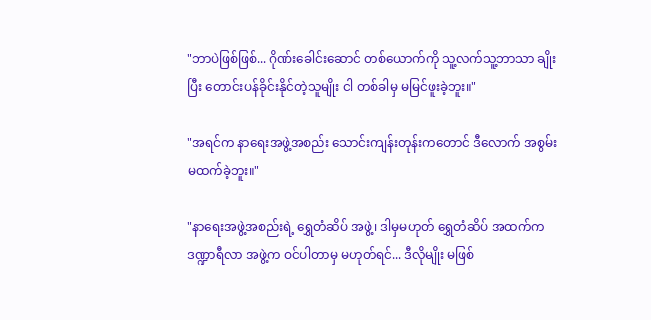"ဘာပဲဖြစ်ဖြစ်... ဂိုဏ်းခေါင်းဆောင် တစ်ယောက်ကို သူ့လက်သူ့ဘာသာ ချိုးပြီး တောင်းပန်ခိုင်းနိုင်တဲ့သူမျိုး ငါ တစ်ခါမှ မမြင်ဖူးခဲ့ဘူး။"

"အရင်က နာရေးအဖွဲ့အစည်း သောင်းကျန်းတုန်းကတောင် ဒီလောက် အစွမ်းမထက်ခဲ့ဘူး။"

"နာရေးအဖွဲ့အစည်းရဲ့ ရွှေတံဆိပ် အဖွဲ့၊ ဒါမှမဟုတ် ရွှေတံဆိပ် အထက်က ဒဏ္ဍာရီလာ အဖွဲ့က ဝင်ပါတာမှ မဟုတ်ရင်... ဒီလိုမျိုး မဖြစ်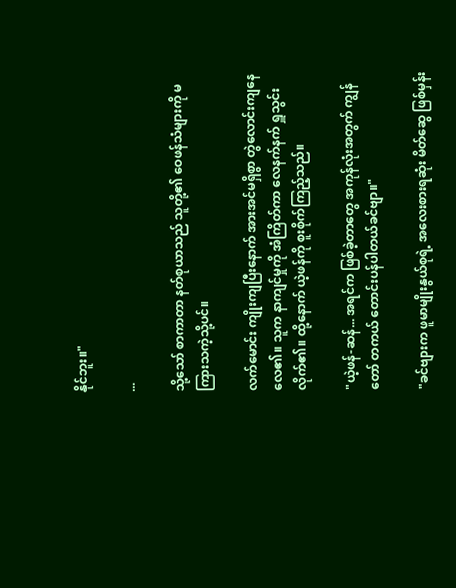နိုင်ဘူး။"

...

သို့သော် စာကာတာ နတ်စုယာသည် သူတို့၏ ဝေဖန်သံများကို မကြားသကဲ့သို့ပင်။

လက်မောင်း ကျိုးကျပြီးနောက် အားအင်မရှိစွာ တွဲလောင်းကျနေလေ၏။ သူက နာကျင်မှုကို အံကြိတ်ကာ လေနက်နက် ရှူသွင်းလိုက်၏။ ထို့နောက် ယဲ့ဖန်ကို စူးစိုက်ကြည့်သည်။

"ယဲ့ဖန်-ဆန်... အရင်က ဖြစ်ခဲ့တာတွေ အကုန်လုံးအတွက် ကျွန်တော် တကယ် တောင်းပန်ပါတယ်ခင်ဗျာ။"

"ခင်ဗျားက ဖူမာမျိုးနွယ်စုရဲ့ အလေးစားရဆုံး မိတ်ဆွေ ဖြစ်မှန်း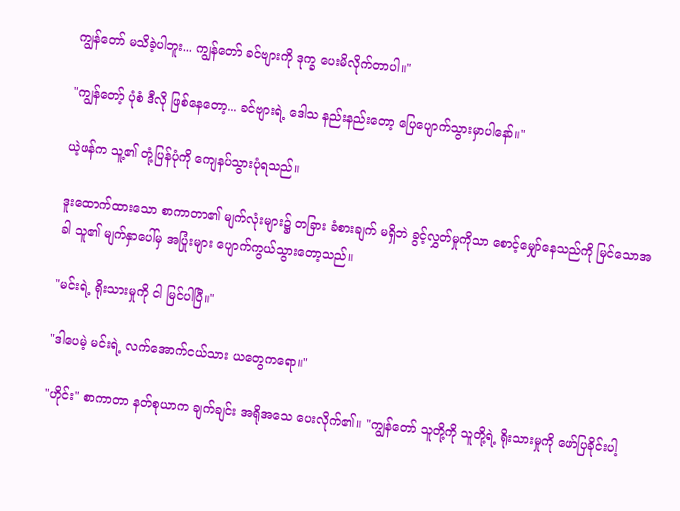ကျွန်တော် မသိခဲ့ပါဘူး... ကျွန်တော် ခင်ဗျားကို ဒုက္ခ ပေးမိလိုက်တာပါ။"

"ကျွန်တော့် ပုံစံ ဒီလို ဖြစ်နေတော့... ခင်ဗျားရဲ့ ဒေါသ နည်းနည်းတော့ ပြေပျောက်သွားမှာပါနော်။"

ယဲ့ဖန်က သူ့၏ တုံ့ပြန်ပုံကို ကျေနပ်သွားပုံရသည်။

ဒူးထောက်ထားသော စာကာတာ၏ မျက်လုံးများ၌ တခြား ခံစားချက် မရှိဘဲ ခွင့်လွှတ်မှုကိုသာ စောင့်မျှော်နေသည်ကို မြင်သောအခါ သူ၏ မျက်နှာပေါ်မှ အပြုံးများ ပျောက်ကွယ်သွားတော့သည်။

"မင်းရဲ့ ရိုးသားမှုကို ငါ မြင်ပါပြီ။"

"ဒါပေမဲ့ မင်းရဲ့ လက်အောက်ငယ်သား ယတွေကရော။"

"ဟိုင်း" စာကာတာ နတ်စုယာက ချက်ချင်း အရိုအသေ ပေးလိုက်၏။ "ကျွန်တော် သူတို့ကို သူတို့ရဲ့ ရိုးသားမှုကို ဖော်ပြခိုင်းပါ့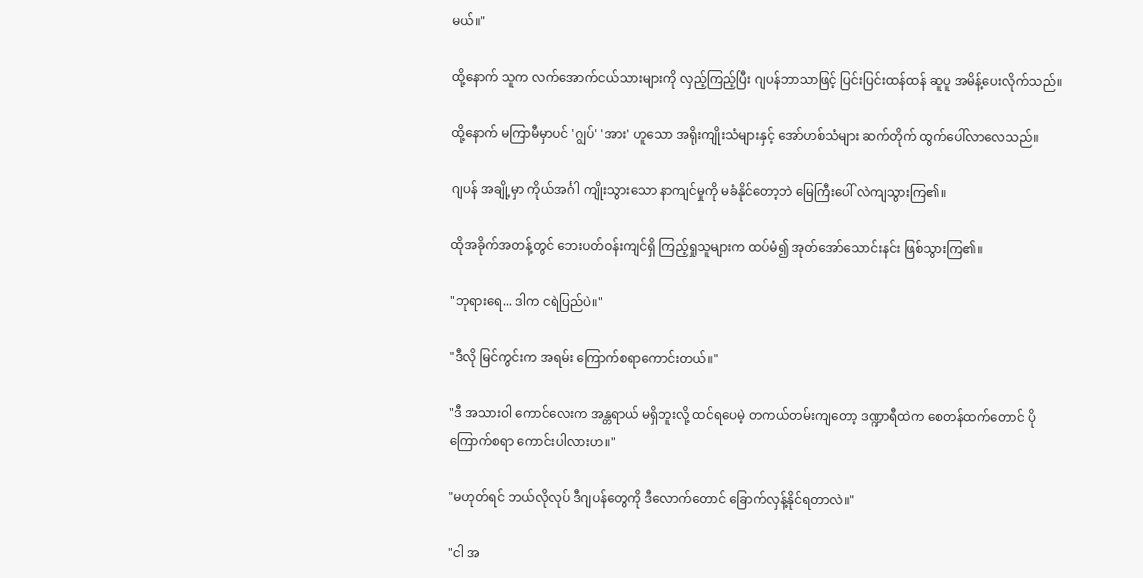မယ်။"

ထို့နောက် သူက လက်အောက်ငယ်သားများကို လှည့်ကြည့်ပြီး ဂျပန်ဘာသာဖြင့် ပြင်းပြင်းထန်ထန် ဆူပူ အမိန့်ပေးလိုက်သည်။

ထို့နောက် မကြာမီမှာပင် 'ဂျွပ်' 'အား' ဟူသော အရိုးကျိုးသံများနှင့် အော်ဟစ်သံများ ဆက်တိုက် ထွက်ပေါ်လာလေသည်။

ဂျပန် အချို့မှာ ကိုယ်အင်္ဂါ ကျိုးသွားသော နာကျင်မှုကို မခံနိုင်တော့ဘဲ မြေကြီးပေါ် လဲကျသွားကြ၏။

ထိုအခိုက်အတန့်တွင် ဘေးပတ်ဝန်းကျင်ရှိ ကြည့်ရှုသူများက ထပ်မံ၍ အုတ်အော်သောင်းနင်း ဖြစ်သွားကြ၏။

"ဘုရားရေ... ဒါက ငရဲပြည်ပဲ။"

"ဒီလို မြင်ကွင်းက အရမ်း ကြောက်စရာကောင်းတယ်။"

"ဒီ အသားဝါ ကောင်လေးက အန္တရာယ် မရှိဘူးလို့ ထင်ရပေမဲ့ တကယ်တမ်းကျတော့ ဒဏ္ဍာရီထဲက စေတန်ထက်တောင် ပိုကြောက်စရာ ကောင်းပါလားဟ။"

"မဟုတ်ရင် ဘယ်လိုလုပ် ဒီဂျပန်တွေကို ဒီလောက်တောင် ခြောက်လှန့်နိုင်ရတာလဲ။"

"ငါ အ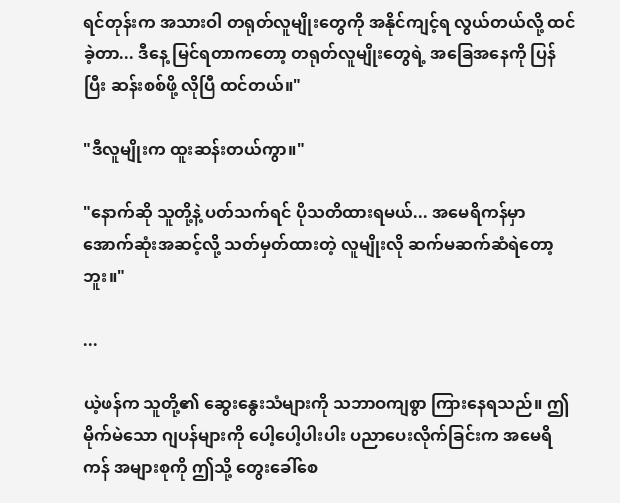ရင်တုန်းက အသားဝါ တရုတ်လူမျိုးတွေကို အနိုင်ကျင့်ရ လွယ်တယ်လို့ ထင်ခဲ့တာ... ဒီနေ့ မြင်ရတာကတော့ တရုတ်လူမျိုးတွေရဲ့ အခြေအနေကို ပြန်ပြီး ဆန်းစစ်ဖို့ လိုပြီ ထင်တယ်။"

"ဒီလူမျိုးက ထူးဆန်းတယ်ကွာ။"

"နောက်ဆို သူတို့နဲ့ ပတ်သက်ရင် ပိုသတိထားရမယ်... အမေရိကန်မှာ အောက်ဆုံးအဆင့်လို့ သတ်မှတ်ထားတဲ့ လူမျိုးလို ဆက်မဆက်ဆံရဲတော့ဘူး။"

...

ယဲ့ဖန်က သူတို့၏ ဆွေးနွေးသံများကို သဘာဝကျစွာ ကြားနေရသည်။ ဤမိုက်မဲသော ဂျပန်များကို ပေါ့ပေါ့ပါးပါး ပညာပေးလိုက်ခြင်းက အမေရိကန် အများစုကို ဤသို့ တွေးခေါ်စေ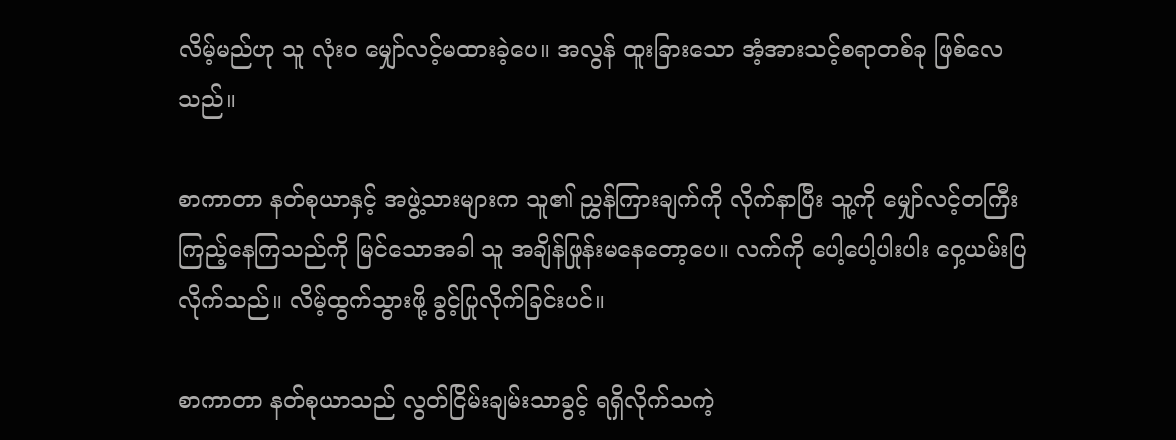လိမ့်မည်ဟု သူ လုံးဝ မျှော်လင့်မထားခဲ့ပေ။ အလွန် ထူးခြားသော အံ့အားသင့်စရာတစ်ခု ဖြစ်လေသည်။

စာကာတာ နတ်စုယာနှင့် အဖွဲ့သားများက သူ၏ ညွှန်ကြားချက်ကို လိုက်နာပြီး သူ့ကို မျှော်လင့်တကြီး ကြည့်နေကြသည်ကို မြင်သောအခါ သူ အချိန်ဖြုန်းမနေတော့ပေ။ လက်ကို ပေါ့ပေါ့ပါးပါး ဝှေ့ယမ်းပြလိုက်သည်။ လိမ့်ထွက်သွားဖို့ ခွင့်ပြုလိုက်ခြင်းပင်။

စာကာတာ နတ်စုယာသည် လွတ်ငြိမ်းချမ်းသာခွင့် ရရှိလိုက်သကဲ့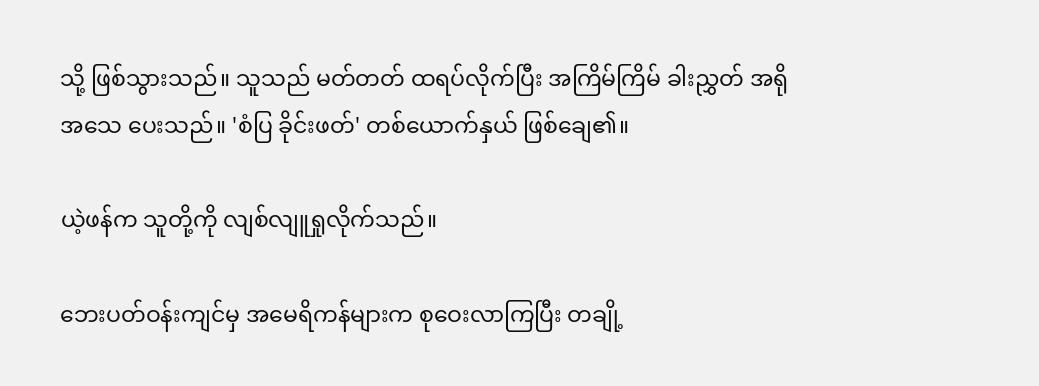သို့ ဖြစ်သွားသည်။ သူသည် မတ်တတ် ထရပ်လိုက်ပြီး အကြိမ်ကြိမ် ခါးညွှတ် အရိုအသေ ပေးသည်။ 'စံပြ ခိုင်းဖတ်' တစ်ယောက်နှယ် ဖြစ်ချေ၏။

ယဲ့ဖန်က သူတို့ကို လျစ်လျူရှုလိုက်သည်။

ဘေးပတ်ဝန်းကျင်မှ အမေရိကန်များက စုဝေးလာကြပြီး တချို့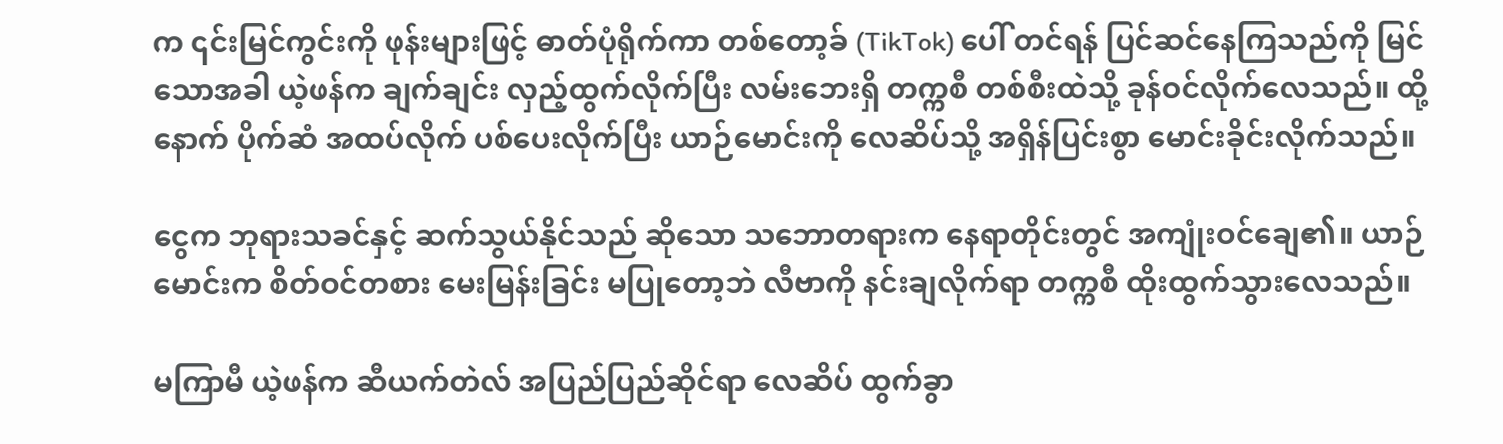က ၎င်းမြင်ကွင်းကို ဖုန်းများဖြင့် ဓာတ်ပုံရိုက်ကာ တစ်တော့ခ် (TikTok) ပေါ် တင်ရန် ပြင်ဆင်နေကြသည်ကို မြင်သောအခါ ယဲ့ဖန်က ချက်ချင်း လှည့်ထွက်လိုက်ပြီး လမ်းဘေးရှိ တက္ကစီ တစ်စီးထဲသို့ ခုန်ဝင်လိုက်လေသည်။ ထို့နောက် ပိုက်ဆံ အထပ်လိုက် ပစ်ပေးလိုက်ပြီး ယာဉ်မောင်းကို လေဆိပ်သို့ အရှိန်ပြင်းစွာ မောင်းခိုင်းလိုက်သည်။

ငွေက ဘုရားသခင်နှင့် ဆက်သွယ်နိုင်သည် ဆိုသော သဘောတရားက နေရာတိုင်းတွင် အကျုံးဝင်ချေ၏။ ယာဉ်မောင်းက စိတ်ဝင်တစား မေးမြန်းခြင်း မပြုတော့ဘဲ လီဗာကို နင်းချလိုက်ရာ တက္ကစီ ထိုးထွက်သွားလေသည်။

မကြာမီ ယဲ့ဖန်က ဆီယက်တဲလ် အပြည်ပြည်ဆိုင်ရာ လေဆိပ် ထွက်ခွာ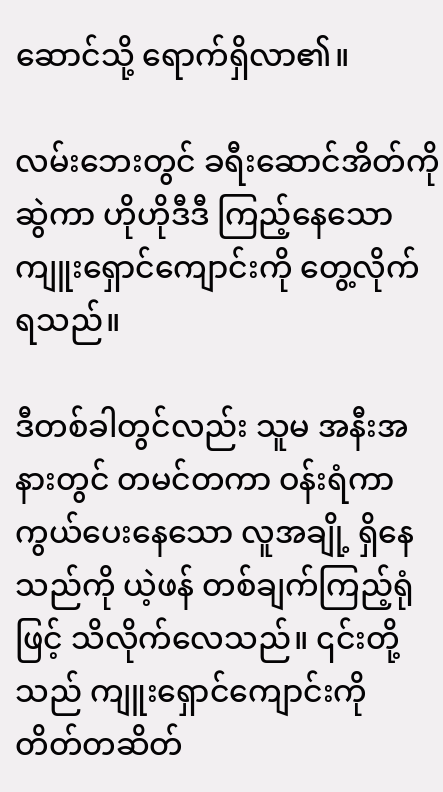ဆောင်သို့ ရောက်ရှိလာ၏။

လမ်းဘေးတွင် ခရီးဆောင်အိတ်ကို ဆွဲကာ ဟိုဟိုဒီဒီ ကြည့်နေသော ကျူးရှောင်ကျောင်းကို တွေ့လိုက်ရသည်။

ဒီတစ်ခါတွင်လည်း သူမ အနီးအနားတွင် တမင်တကာ ဝန်းရံကာကွယ်ပေးနေသော လူအချို့ ရှိနေသည်ကို ယဲ့ဖန် တစ်ချက်ကြည့်ရုံဖြင့် သိလိုက်လေသည်။ ၎င်းတို့သည် ကျူးရှောင်ကျောင်းကို တိတ်တဆိတ်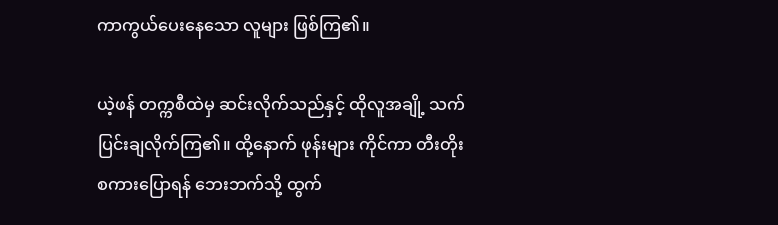ကာကွယ်ပေးနေသော လူများ ဖြစ်ကြ၏။

ယဲ့ဖန် တက္ကစီထဲမှ ဆင်းလိုက်သည်နှင့် ထိုလူအချို့ သက်ပြင်းချလိုက်ကြ၏။ ထို့နောက် ဖုန်းများ ကိုင်ကာ တီးတိုး စကားပြောရန် ဘေးဘက်သို့ ထွက်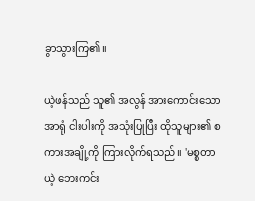ခွာသွားကြ၏။

ယဲ့ဖန်သည် သူ၏ အလွန် အားကောင်းသော အာရုံ ငါးပါးကို အသုံးပြုပြီး ထိုသူများ၏ စကားအချို့ကို ကြားလိုက်ရသည်။ 'မစ္စတာယဲ့ ဘေးကင်း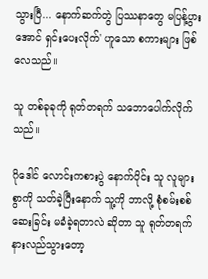သွားပြီ... နောက်ဆက်တွဲ ပြဿနာတွေ မပြန့်ပွားအောင် ရှင်းပေးလိုက်' ဟူသော စကားများ ဖြစ်လေသည်။

သူ တစ်ခုခုကို ရုတ်တရက် သဘောပေါက်လိုက်သည်။

ဂိုဒေါင် လောင်းကစားပွဲ နောက်ပိုင်း သူ လူများစွာကို သတ်ခဲ့ပြီးနောက် သူ့ကို ဘာလို့ စုံစမ်းစစ်ဆေးခြင်း မခံခဲ့ရတာလဲ ဆိုတာ သူ ရုတ်တရက် နားလည်သွားတော့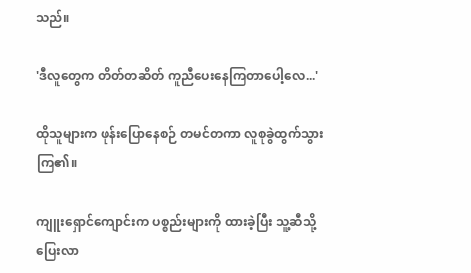သည်။

'ဒီလူတွေက တိတ်တဆိတ် ကူညီပေးနေကြတာပေါ့လေ...'

ထိုသူများက ဖုန်းပြောနေစဉ် တမင်တကာ လူစုခွဲထွက်သွားကြ၏။

ကျူးရှောင်ကျောင်းက ပစ္စည်းများကို ထားခဲ့ပြီး သူ့ဆီသို့ ပြေးလာ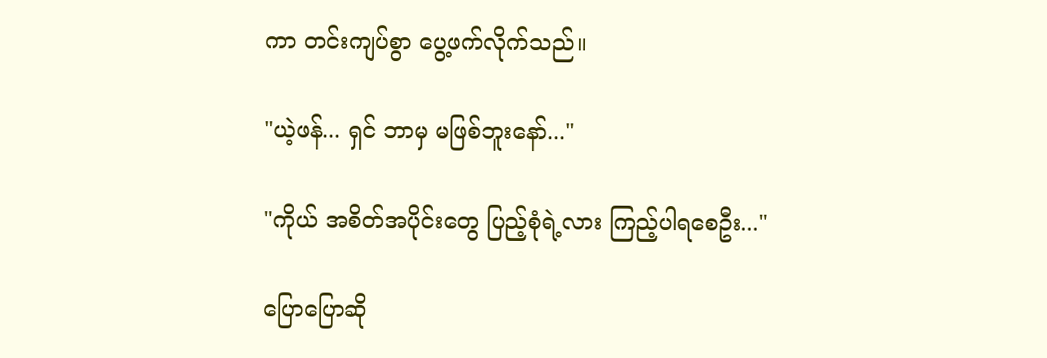ကာ တင်းကျပ်စွာ ပွေ့ဖက်လိုက်သည်။

"ယဲ့ဖန်... ရှင် ဘာမှ မဖြစ်ဘူးနော်..."

"ကိုယ် အစိတ်အပိုင်းတွေ ပြည့်စုံရဲ့လား ကြည့်ပါရစေဦး..."

ပြောပြောဆို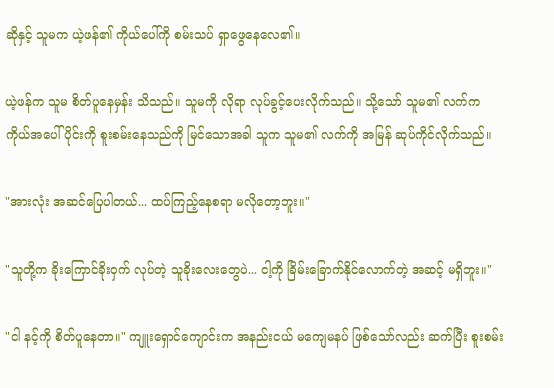ဆိုနှင့် သူမက ယဲ့ဖန်၏ ကိုယ်ပေါ်ကို စမ်းသပ် ရှာဖွေနေလေ၏။

ယဲ့ဖန်က သူမ စိတ်ပူနေမှန်း သိသည်။ သူမကို လိုရာ လုပ်ခွင့်ပေးလိုက်သည်။ သို့သော် သူမ၏ လက်က ကိုယ်အပေါ်ပိုင်းကို စူးစမ်းနေသည်ကို မြင်သောအခါ သူက သူမ၏ လက်ကို အမြန် ဆုပ်ကိုင်လိုက်သည်။

"အားလုံး အဆင်ပြေပါတယ်... ထပ်ကြည့်နေစရာ မလိုတော့ဘူး။"

"သူတို့က ခိုးကြောင်ခိုးဝှက် လုပ်တဲ့ သူခိုးလေးတွေပဲ... ငါ့ကို ခြိမ်းခြောက်နိုင်လောက်တဲ့ အဆင့် မရှိဘူး။"

"ငါ နင့်ကို စိတ်ပူနေတာ။" ကျူးရှောင်ကျောင်းက အနည်းငယ် မကျေမနပ် ဖြစ်သော်လည်း ဆက်ပြီး စူးစမ်း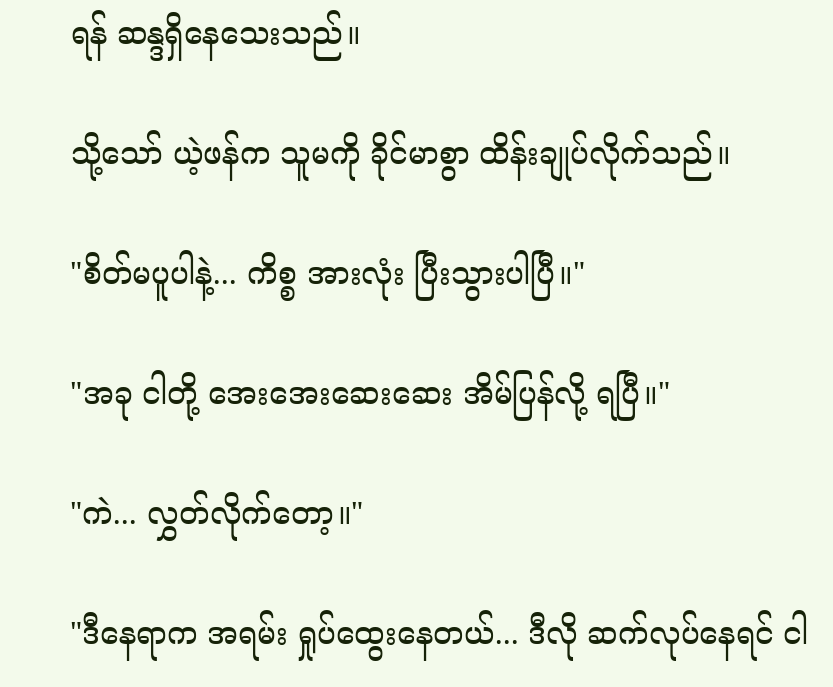ရန် ဆန္ဒရှိနေသေးသည်။

သို့သော် ယဲ့ဖန်က သူမကို ခိုင်မာစွာ ထိန်းချုပ်လိုက်သည်။

"စိတ်မပူပါနဲ့... ကိစ္စ အားလုံး ပြီးသွားပါပြီ။"

"အခု ငါတို့ အေးအေးဆေးဆေး အိမ်ပြန်လို့ ရပြီ။"

"ကဲ... လွှတ်လိုက်တော့။"

"ဒီနေရာက အရမ်း ရှုပ်ထွေးနေတယ်... ဒီလို ဆက်လုပ်နေရင် ငါ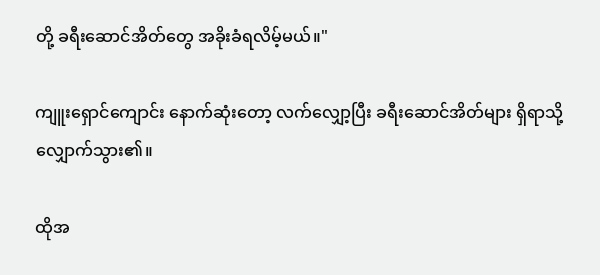တို့ ခရီးဆောင်အိတ်တွေ အခိုးခံရလိမ့်မယ်။"

ကျူးရှောင်ကျောင်း နောက်ဆုံးတော့ လက်လျှော့ပြီး ခရီးဆောင်အိတ်များ ရှိရာသို့ လျှောက်သွား၏။

ထိုအ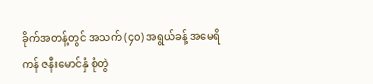ခိုက်အတန့်တွင် အသက် (၄၀) အရွယ်ခန့် အမေရိကန် ဇနီးမောင်နှံ စုံတွဲ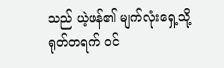သည် ယဲ့ဖန်၏ မျက်လုံးရှေ့သို့ ရုတ်တရက် ဝင်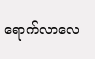ရောက်လာလေ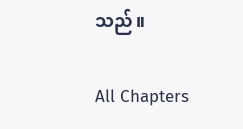သည်။

All Chapters